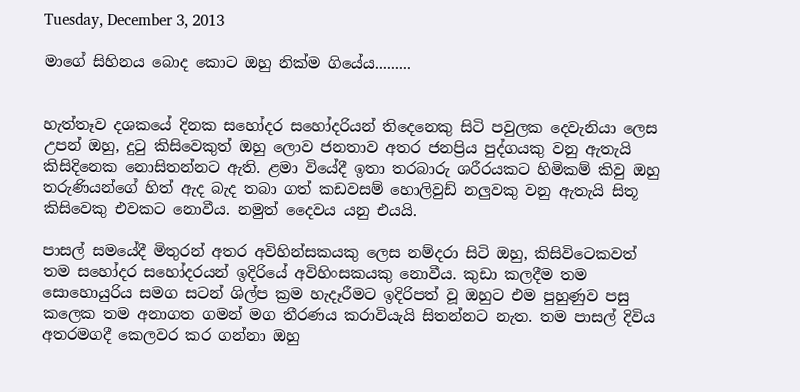Tuesday, December 3, 2013

මාගේ සිහිනය බොද කොට ඔහු නික්ම ගියේය.........


හැත්තෑව දශකයේ දිනක සහෝදර සහෝදරියන් තිදෙනෙකු සිටි පවුලක දෙවැනියා ලෙස උපන් ඔහු, දුටු කිසිවෙකුත් ඔහු ලොව ජනතාව අතර ජනප්‍රිය පුද්ගයකු වනු ඇතැයි කිසිදිනෙක නොසිතන්නට ඇති. ළමා වියේදී ඉතා තරබාරු ශරීරයකට හිමිකම් කිවු ඔහු තරුණියන්ගේ හිත් ඇද බැද තබා ගත් කඩවසම් හොලිවුඩ් නලුවකු වනු ඇතැයි සිතූ කිසිවෙකු එවකට නොවීය. නමුත් දෛවය යනු එයයි.

පාසල් සමයේදී මිතුරන් අතර අවිහින්සකයකු ලෙස නම්දරා සිටි ඔහු, කිසිවිටෙකවත් තම සහෝදර සහෝදරයන් ඉදිරියේ අවිහිංසකයකු නොවීය. කුඩා කලදීම තම සොහොයුරිය සමග සටන් ශිල්ප ක්‍රම හැදෑරීමට ඉදිරිපත් වූ ඔහුට එම පුහුණුව පසු කලෙක තම අනාගත ගමන් මග තීරණය කරාවියැයි සිතන්නට නැත. තම පාසල් දිවිය අතරමගදී කෙලවර කර ගන්නා ඔහු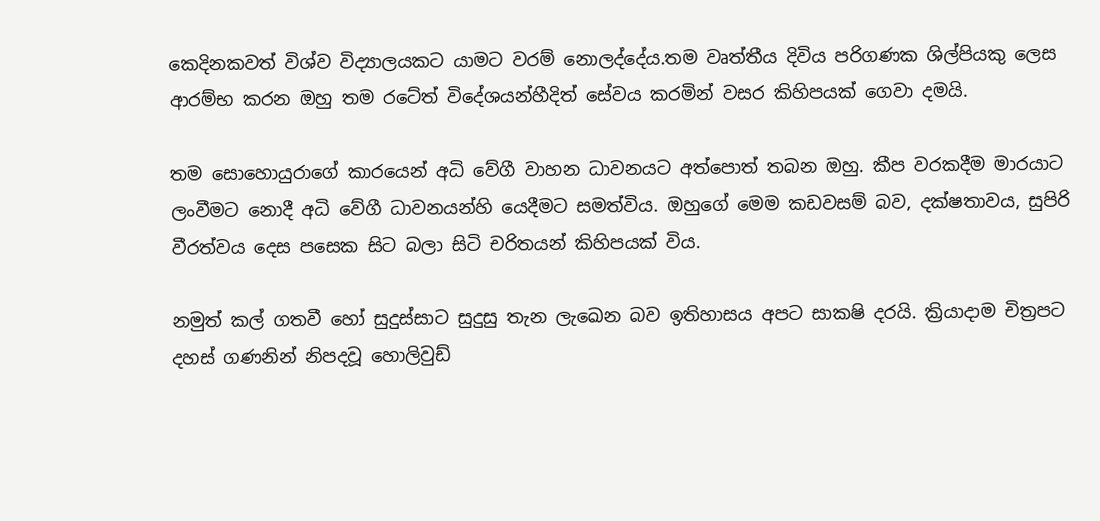කෙදිනකවත් විශ්ව විද්‍යාලයකට යාමට වරම් නොලද්දේය.තම වෘත්තීය දිවිය පරිගණක ශිල්පියකු ලෙස ආරම්භ කරන ඔහු තම රටේත් විදේශයන්හීදිත් සේවය කරමින් වසර කිහිපයක් ගෙවා දමයි.

තම සොහොයුරාගේ කාරයෙන් අධි වේගී වාහන ධාවනයට අත්පොත් තබන ඔහු. කීප වරකදීම මාරයාට ලංවීමට නොදී අධි වේගී ධාවනයන්හි යෙදීමට සමත්විය. ඔහුගේ මෙම කඩවසම් බව, දක්ෂතාවය, සුපිරි වීරත්වය දෙස පසෙක සිට බලා සිටි චරිතයන් කිහිපයක් විය.

නමුත් කල් ගතවී හෝ සුදුස්සාට සුදුසු තැන ලැඛෙන බව ඉතිහාසය අපට සාක‍ෂි දරයි. ක්‍රියාදාම චිත්‍රපට දහස් ගණනින් නිපදවූ හොලිවුඩ්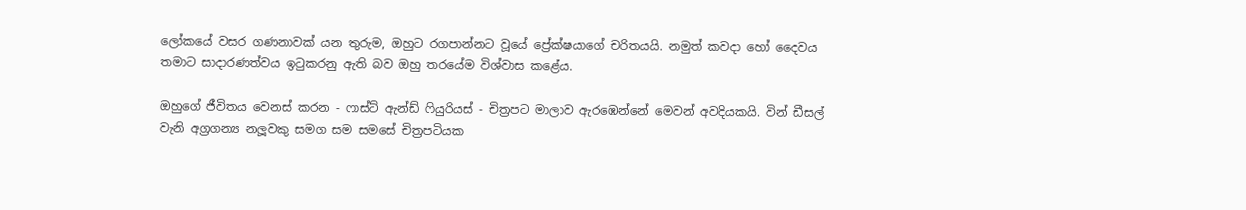ලෝකයේ වසර ගණනාවක් යන තුරුම, ඔහුට රගපාන්නට වූයේ ප්‍රේක්ෂයාගේ චරිතයයි. නමුත් කවදා හෝ දෛවය තමාට සාදාරණත්වය ඉටුකරනු ඇති බව ඔහු තරයේම විශ්වාස කළේය.

ඔහුගේ ජීවිතය වෙනස් කරන - ෆාස්ට් ඇන්ඩ් ෆියුරියස් - චිත්‍රපට මාලාව ඇරඹෙන්නේ මෙවන් අවදියකයි. වින් ඩීසල් වැනි අග්‍රගන්‍ය නලූවකු සමග සම සමසේ චිත්‍රපටියක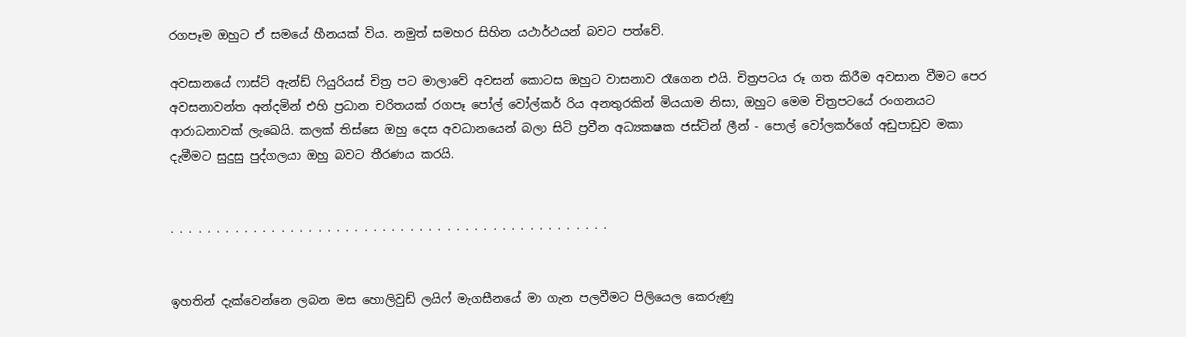රගපෑම ඔහුට ඒ සමයේ හීනයක් විය. නමුත් සමහර සිහින යථාර්ථයන් බවට පත්වේ.

අවසානයේ ෆාස්ට් ඇන්ඩ් ෆියුරියස් චිත්‍ර පට මාලාවේ අවසන් කොටස ඔහුට වාසනාව රෑගෙන එයි. චිත්‍රපටය රූ ගත කිරීම අවසාන වීමට පෙර අවසනාවන්ත අන්දමින් එහි ප්‍රධාන චරිතයක් රගපෑ පෝල් වෝල්කර් රිය අනතුරකින් මියයාම නිසා, ඔහුට මෙම චිත්‍රපටයේ රංගනයට ආරාධනාවක් ලැඛෙයි. කලක් තිස්සෙ ඔහු දෙස අවධානයෙන් බලා සිටි ප්‍රවීන අධ්‍යක‍ෂක ජස්ටින් ලීන් - පොල් වෝලකර්ගේ අඩුපාඩුව මකා දැමීමට සුදුසු පුද්ගලයා ඔහු බවට තීරණය කරයි.


. . . . . . . . . . . . . . . . . . . . . . . . . . . . . . . . . . . . . . . . . . . . . . . .


ඉහතින් දැක්වෙන්නෙ ලබන මස හොලිවුඩ් ලයිෆ් මැගසීනයේ මා ගැන පලවීමට පිලියෙල කෙරුණු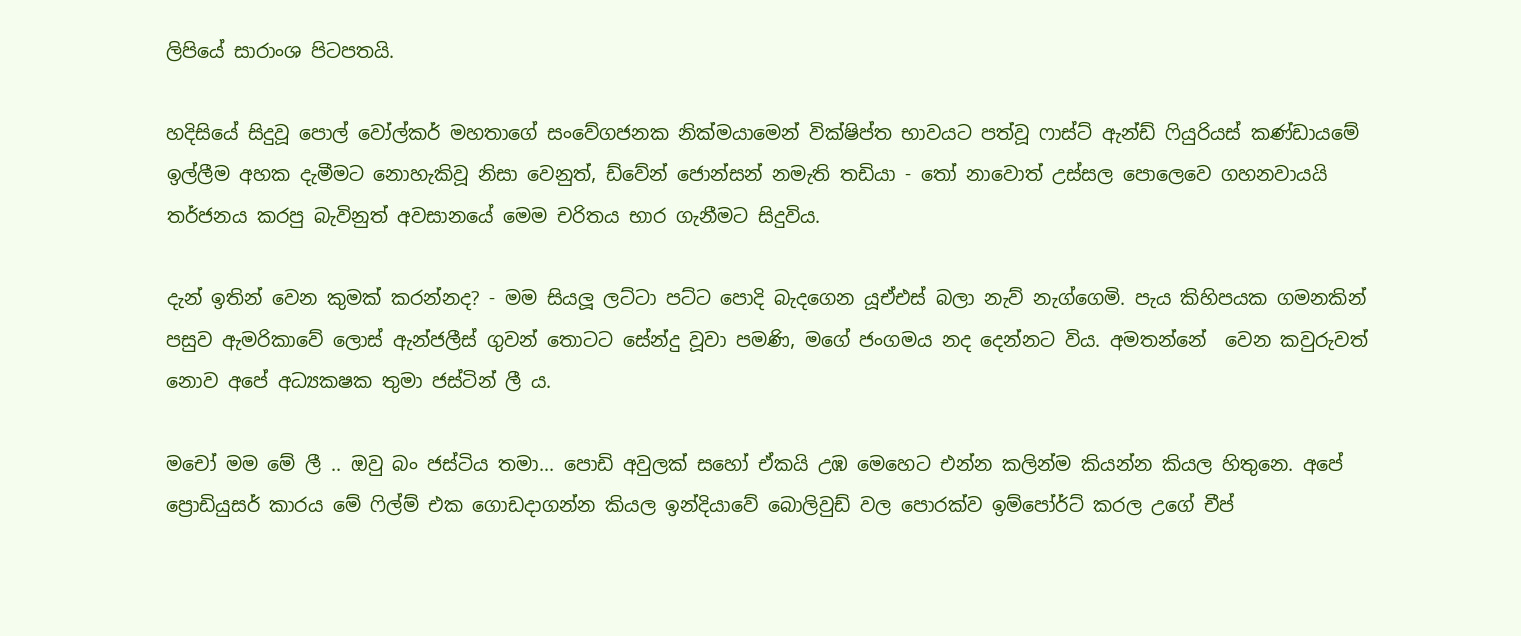ලිපියේ සාරාංශ පිටපතයි.

හදිසියේ සිදුවූ පොල් වෝල්කර් මහතාගේ සංවේගජනක නික්මයාමෙන් වික්ෂිප්ත භාවයට පත්වූ ෆාස්ට් ඇන්ඩ් ෆියුරියස් කණ්ඩායමේ ඉල්ලීම අහක දැමීමට නොහැකිවූ නිසා වෙනුත්, ඩ්වේන් ජොන්සන් නමැති තඩියා - තෝ නාවොත් උස්සල පොලෙවෙ ගහනවායයි තර්ජනය කරපු බැවිනුත් අවසානයේ මෙම චරිතය භාර ගැනීමට සිදුවිය.

දැන් ඉතින් වෙන කුමක් කරන්නද? - මම සියලූ ලට්ටා පට්ට පොදි බැදගෙන යූඒඑස් බලා නැව් නැග්ගෙමි. පැය කිහිපයක ගමනකින් පසුව ඇමරිකාවේ ලොස් ඇන්ජලීස් ගුවන් තොටට සේන්දු වූවා පමණි, මගේ ජංගමය නද දෙන්නට විය. අමතන්නේ  වෙන කවුරුවත් නොව අපේ අධ්‍යක‍ෂක තුමා ජස්ටින් ලී ය.

මචෝ මම මේ ලී .. ඔවු බං ජස්ටිය තමා... පොඩි අවුලක් සහෝ ඒකයි උඹ මෙහෙට එන්න කලින්ම කියන්න කියල හිතුනෙ. අපේ ප්‍රොඩියුසර් කාරය මේ ෆිල්ම් එක ගොඩදාගන්න කියල ඉන්දියාවේ බොලිවුඩ් වල පොරක්ව ඉම්පෝර්ට් කරල උගේ චීප්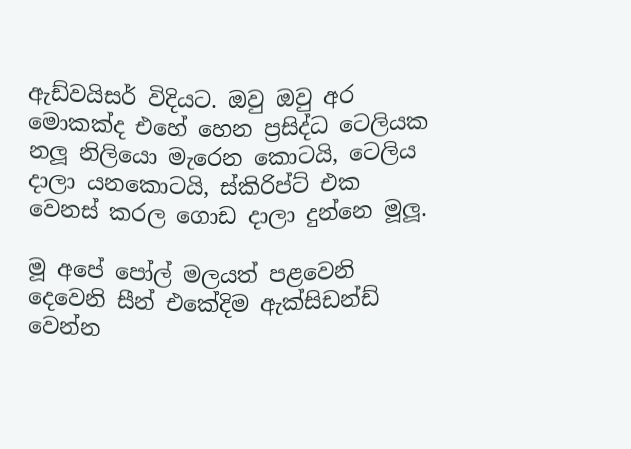ඇඩ්වයිසර් විදියට. ඔවු ඔවු අර මොකක්ද එහේ හෙන ප්‍රසිද්ධ ටෙලියක නලූ නිලියො මැරෙන කොටයි, ටෙලිය දාලා යනකොටයි, ස්කිරිප්ට් එක වෙනස් කරල ගොඩ දාලා දුන්නෙ මූලූ.

මූ අපේ පෝල් මලයත් පළවෙනි දෙවෙනි සීන් එකේදිම ඇක්සිඩන්ඩ් වෙන්න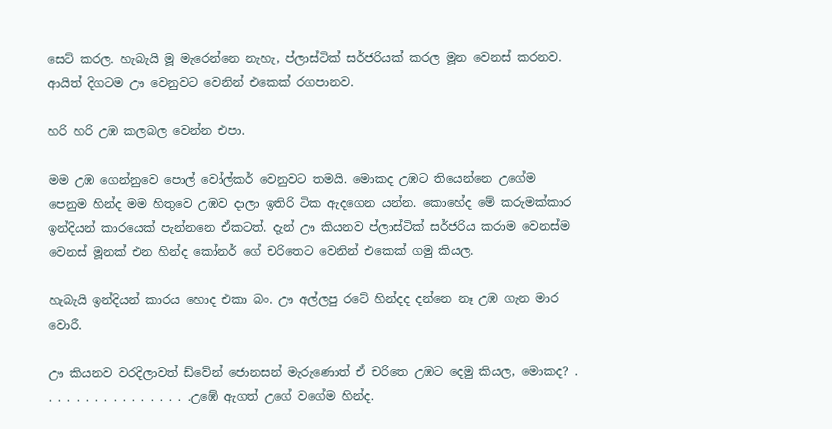සෙට් කරල. හැබැයි මූ මැරෙන්නෙ නැහැ, ප්ලාස්ටික් සර්ජරියක් කරල මූන වෙනස් කරනව. ආයිත් දිගටම ඌ වෙනුවට වෙනින් එකෙක් රගපානව.

හරි හරි උඹ කලබල වෙන්න එපා.

මම උඹ ගෙන්නුවෙ පොල් වෝල්කර් වෙනුවට තමයි. මොකද උඹට තියෙන්නෙ උගේම පෙනුම හින්ද මම හිතුවෙ උඹව දාලා ඉතිරි ටික ඇදගෙන යන්න. කොහේද මේ කරුමක්කාර ඉන්දියන් කාරයෙක් පැන්නනෙ ඒකටත්. දැන් ඌ කියනව ප්ලාස්ටික් සර්ජරිය කරාම වෙනස්ම වෙනස් මූනක් එන හින්ද කෝනර් ගේ චරිතෙට වෙනින් එකෙක් ගමු කියල.

හැබැයි ඉන්දියන් කාරය හොද එකා බං. ඌ අල්ලපු රටේ හින්දද දන්නෙ නෑ උඹ ගැන මාර වොරී.

ඌ කියනව වරදිලාවත් ඩ්වේන් ජොනසන් මැරුණොත් ඒ චරිතෙ උඹට දෙමු කියල, මොකද? . . . . . . . . . . . . . . . . .උඹේ ඇගත් උගේ වගේම හින්ද.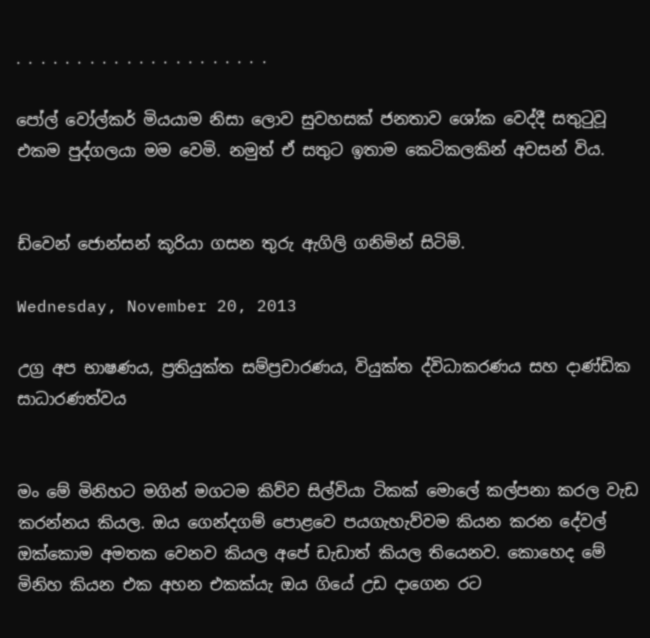. . . . . . . . . . . . . . . . . . . . .

පෝල් වෝල්කර් මියයාම නිසා ලොව සුවහසක් ජනතාව ශෝක වෙද්දී සතුටුවූ එකම පුද්ගලයා මම වෙමි. නමුත් ඒ සතුට ඉතාම කෙටිකලකින් අවසන් විය.


ඩ්වෙන් ජොන්සන් කූරියා ගසන තුරු ඇගිලි ගනිමින් සිටිමි.

Wednesday, November 20, 2013

උග්‍ර අප භාෂණය, ප්‍රතියුක්ත සම්ප්‍රචාරණය, වියුක්ත ද්විධාකරණය සහ දාණ්ඩික සාධාරණත්වය


මං මේ මිනිහට මගින් මගටම කිව්ව සිල්වියා ටිකක් මොලේ කල්පනා කරල වැඩ කරන්නය කියල. ඔය ගෙන්දගම් පොළවෙ පයගැහැව්වම කියන කරන දේවල් ඔක්කොම අමතක වෙනව කියල අපේ ඩැඩාත් කියල තියෙනව. කොහෙද මේ මිනිහ කියන එක අහන එකක්යැ ඔය ගියේ උඩ දාගෙන රට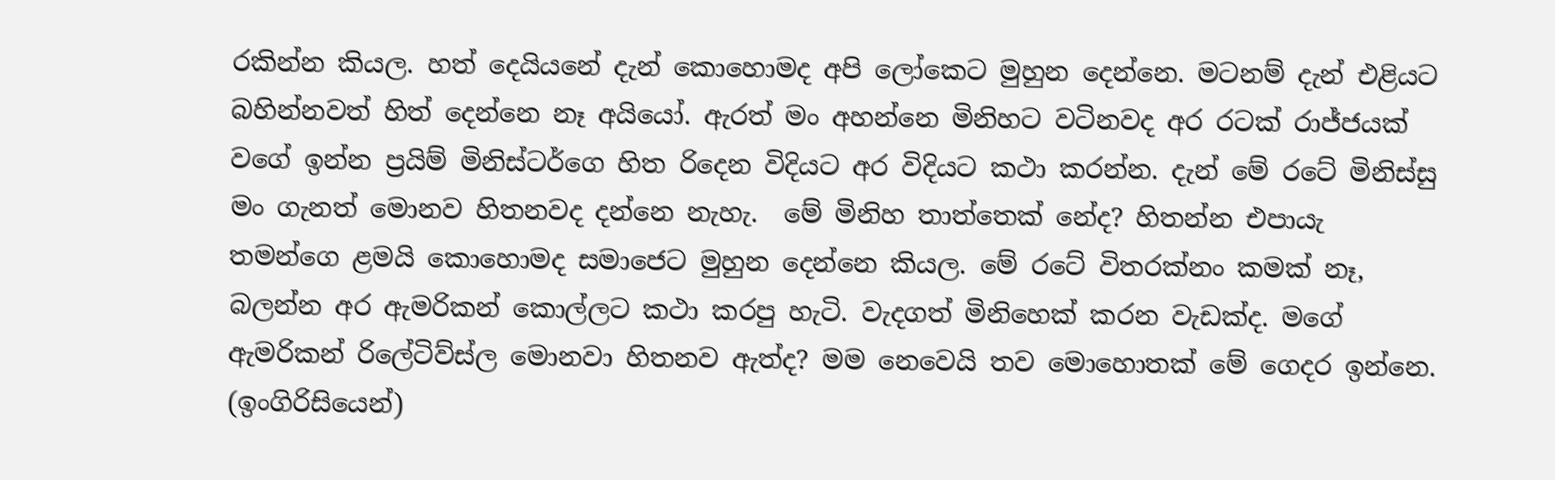රකින්න කියල. හත් දෙයියනේ දැන් කොහොමද අපි ලෝකෙට මුහුන දෙන්නෙ. මටනම් දැන් එළියට බහින්නවත් හිත් දෙන්නෙ නෑ අයියෝ. ඇරත් මං අහන්නෙ මිනිහට වටිනවද අර රටක් රාජ්ජයක් වගේ ඉන්න ප්‍රයිම් මිනිස්ටර්ගෙ හිත රිදෙන විදියට අර විදියට කථා කරන්න. දැන් මේ රටේ මිනිස්සු මං ගැනත් මොනව හිතනවද දන්නෙ නැහැ.  මේ මිනිහ තාත්තෙක් නේද? හිතන්න එපායැ තමන්ගෙ ළමයි කොහොමද සමාජෙට මුහුන දෙන්නෙ කියල. මේ රටේ විතරක්නං කමක් නෑ, බලන්න අර ඇමරිකන් කොල්ලට කථා කරපු හැටි. වැදගත් මිනිහෙක් කරන වැඩක්ද. මගේ ඇමරිකන් රිලේටිව්ස්ල මොනවා හිතනව ඇත්ද? මම නෙවෙයි තව මොහොතක් මේ ගෙදර ඉන්නෙ. (ඉංගිරිසියෙන්)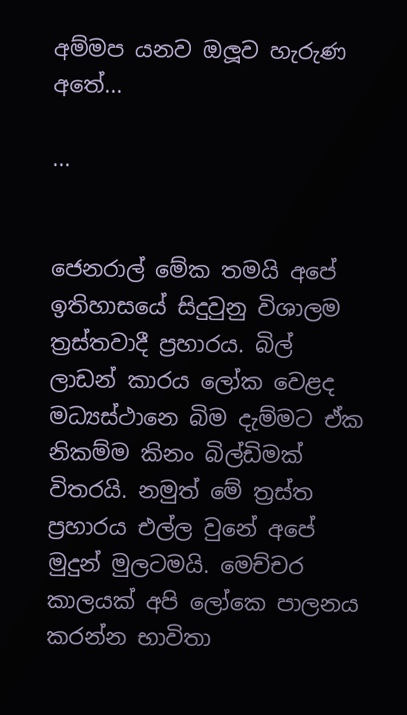අම්මප යනව ඔලූව හැරුණ අතේ...

...


ජෙනරාල් මේක තමයි අපේ ඉතිහාසයේ සිදුවුනු විශාලම ත්‍රස්තවාදී ප්‍රහාරය. බිල් ලාඩන් කාරය ලෝක වෙළද මධ්‍යස්ථානෙ බිම දැම්මට ඒක නිකම්ම කිනං බිල්ඩිමක් විතරයි. නමුත් මේ ත්‍රස්ත ප්‍රහාරය එල්ල වුනේ අපේ මුදුන් මුලටමයි. මෙච්චර කාලයක් අපි ලෝකෙ පාලනය කරන්න භාවිතා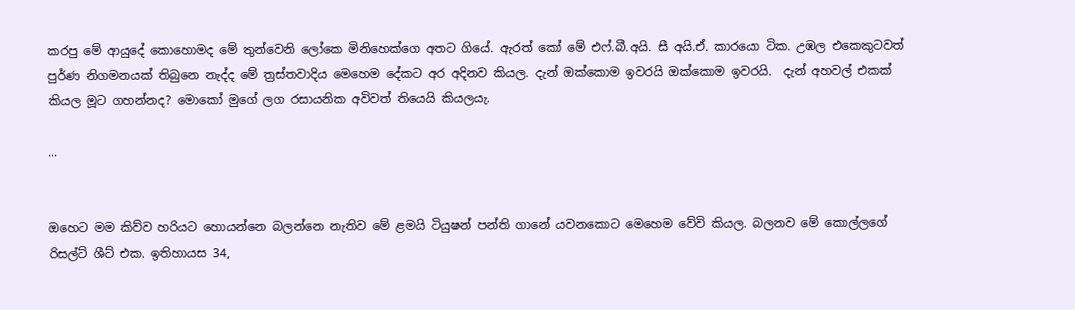කරපු මේ ආයුදේ කොහොමද මේ තුන්වෙනි ලෝකෙ මිනිහෙක්ගෙ අතට ගියේ. ඇරත් කෝ මේ එෆ්.බී.අයි. සී අයි.ඒ. කාරයො ටික. උඹල එකෙකුටවත් පුර්ණ නිගමනයක් තිබුනෙ නැද්ද මේ ත්‍රස්තවාදිය මෙහෙම දේකට අර අදිනව කියල. දැන් ඔක්කොම ඉවරයි ඔක්කොම ඉවරයි.  දැන් අහවල් එකක් කියල මූට ගහන්නද? මොකෝ මුගේ ලග රසායනික අවිවත් තියෙයි කියලයැ.

...


ඔහෙට මම කිව්ව හරියට හොයන්නෙ බලන්නෙ නැතිව මේ ළමයි ටියුෂන් පන්ති ගානේ යවනකොට මෙහෙම වේවි කියල. බලනව මේ කොල්ලගේ රිසල්ට් ශීට් එක. ඉතිහායස 34,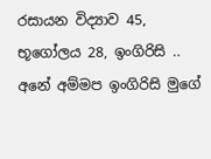රසායන විද්‍යාව 45, භූගෝලය 28, ඉංගිරිසි .. අනේ අම්මප ඉංගිරිසි මුගේ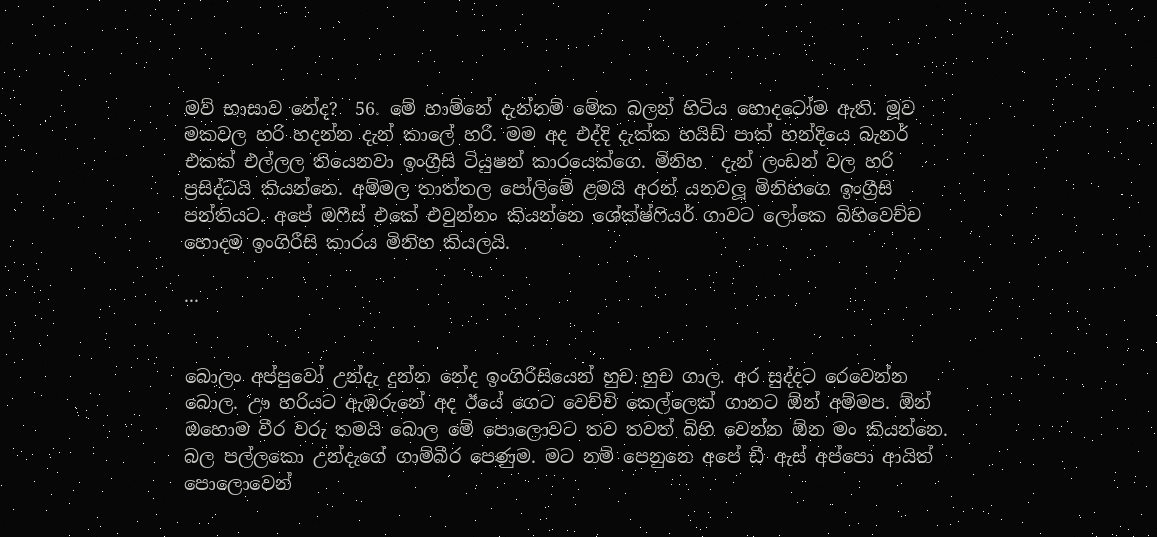මව් භාසාව නේද?  56. මේ හාම්නේ දැන්නම් මේක බලන් හිටිය හොදටෝම ඇති. මූව මකවල හරි හදන්න දැන් කාලේ හරි. මම අද එද්දි දැක්ක හයිඩ් පාක් හන්දියෙ බැනර් එකක් එල්ලල තියෙනවා ඉංග්‍රීසි ටියුෂන් කාරයෙක්ගෙ. මිනිහ  දැන් ලංඩන් වල හරි ප්‍රසිද්ධයි කියන්නෙ. අම්මල තාත්තල පෝලිමේ ළමයි අරන් යනවලූ මිනිහගෙ ඉංග්‍රීසි පන්තියට. අපේ ඔෆීස් එකේ එවුන්නං කියන්නෙ ශේක්ෂ්ෆියර් ගාවට ලෝකෙ බිහිවෙච්ච හොදම ඉංගිරීසි කාරය මිනිහ කියලයි.

...


බොලං අප්පුවෝ උන්දැ දුන්න නේද ඉංගිරිසියෙන් හුච හුච ගාල. අර සුද්දට රෙවෙන්න බොල. ඌ හරියට ඇඹරුනේ අද ඊයේ ගෙට වෙච්චි කෙල්ලෙක් ගානට ඕන් අම්මප. ඕන් ඔහොම වීර වරු තමයි බොල මේ පොලොවට තව තවත් බිහි වෙන්න ඕන මං කියන්නෙ. බල පල්ලකො උන්දැගේ ගාම්බීර පෙණුම. මට නම් පෙනුනෙ අපේ ඩී ඇස් අප්පො ආයිත් පොලොවෙන්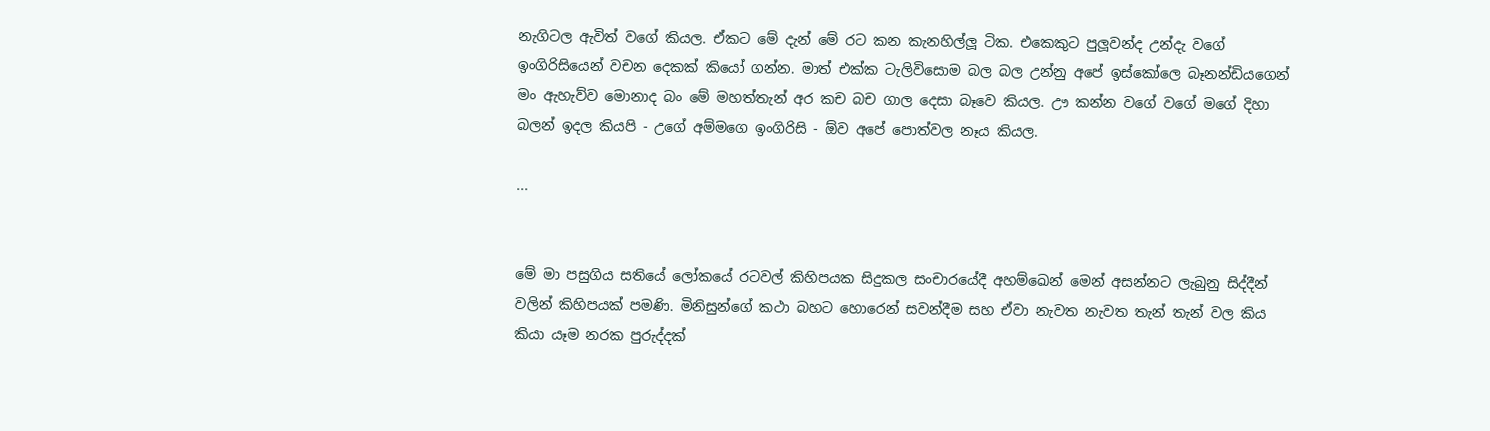නැගිටල ඇවිත් වගේ කියල. ඒකට මේ දැන් මේ රට කන කැනහිල්ලූ ටික. එකෙකුට පුලූවන්ද උන්දැ වගේ ඉංගිරිසියෙන් වචන දෙකක් කියෝ ගන්න. මාත් එක්ක ටැලිවිසොම බල බල උන්නු අපේ ඉස්කෝලෙ බෑනන්ඩියගෙන් මං ඇහැව්ව මොනාද බං මේ මහත්තැන් අර කච බච ගාල දෙසා බෑවෙ කියල. ඌ කන්න වගේ වගේ මගේ දිහා බලන් ඉදල කියපි - උගේ අම්මගෙ ඉංගිරිසි - ඕව අපේ පොත්වල නෑය කියල.

...


මේ මා පසුගිය සතියේ ලෝකයේ රටවල් කිහිපයක සිදුකල සංචාරයේදී අහම්ඛෙන් මෙන් අසන්නට ලැබුනු සිද්දීන් වලින් කිහිපයක් පමණි. මිනිසුන්ගේ කථා බහට හොරෙන් සවන්දීම සහ ඒවා නැවත නැවත තැන් තැන් වල කිය කියා යෑම නරක පුරුද්දක්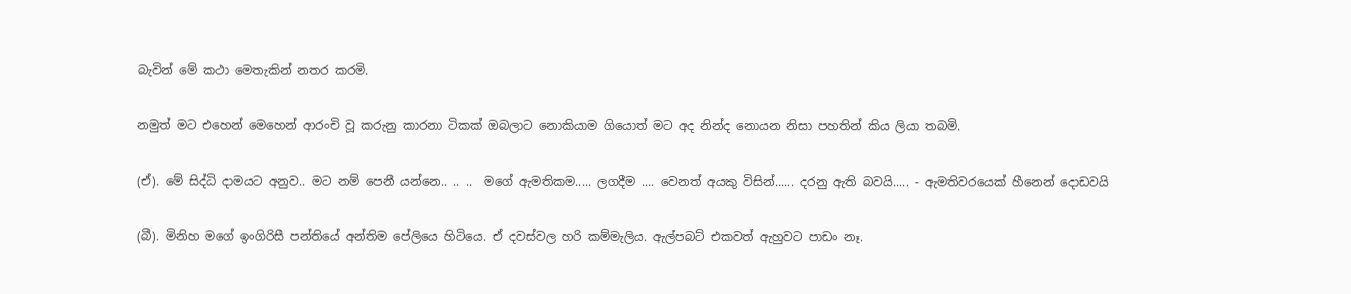බැවින් මේ කථා මෙතැකින් නතර කරමි.

නමුත් මට එහෙන් මෙහෙන් ආරංචි වූ කරුනු කාරනා ටිකක් ඔබලාට නොකියාම ගියොත් මට අද නින්ද නොයන නිසා පහතින් කිය ලියා තබමි.

(ඒ). මේ සිද්ධි දාමයට අනුව.. මට නම් පෙනී යන්නෙ.. .. ..  මගේ ඇමතිකම..... ලගදීම .... වෙනත් අයකු විසින්...... දරනු ඇති බවයි..... - ඇමතිවරයෙක් හීනෙන් දොඩවයි

(බී). මිනිහ මගේ ඉංගිරිසී පන්තියේ අන්තිම පේලියෙ හිටියෙ. ඒ දවස්වල හරි කම්මැලිය. ඇල්පබට් එකවත් ඇහුවට පාඩං නෑ.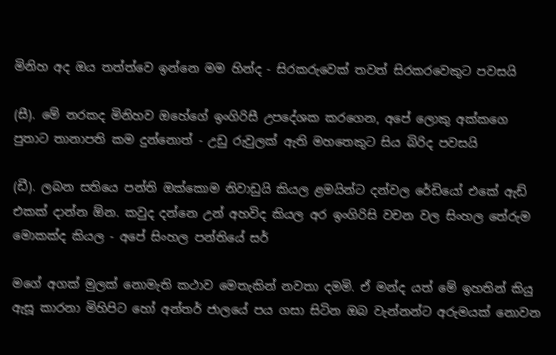මිනිහ අද ඔය තත්ත්වෙ ඉන්නෙ මම හින්ද - සිරකරුවෙක් තවත් සිරකරවෙකුට පවසයි

(සී). මේ නරකද මිනිහව ඔහේගේ ඉංගිරිසී උපදේශක කරගෙන, අපේ ලොකු අක්කගෙ පුතාට තානාපති කම දුන්නොත් - උඩු රුවුලක් ඇති මහතෙකුට සිය බිරිද පවසයි

(ඩී). ලබන සතියෙ පන්ති ඔක්කොම නිවාඩුයි කියල ළමයින්ට දන්වල රේඩියෝ එකේ ඇඩ් එකක් දාන්න ඕන. කවුද දන්නෙ උන් අහවිද කියල අර ඉංගිරිසි වචන වල සිංහල තේරුම මොකක්ද කියල - අපේ සිංහල පන්තියේ සර්

මගේ අගක් මුලක් නොමැති කථාව මෙතැකින් නවතා දමමි. ඒ මන්ද යත් මේ ඉහතින් කියු ඇසූ කාරනා මිහිපිට හෝ අන්තර් ජාලයේ පය ගසා සිටින ඔබ වැන්නන්ට අරුමයක් නොවන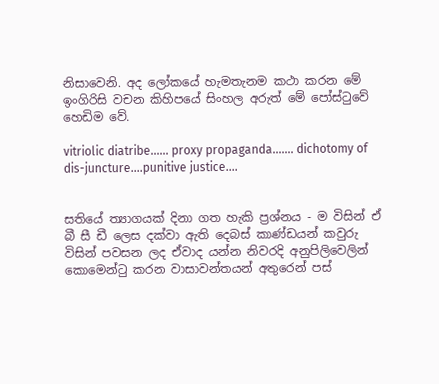නිසාවෙනි. අද ලෝකයේ හැමතැනම කථා කරන මේ ඉංගිරිසි වචන කිහිපයේ සිංහල අරුත් මේ පෝස්ටුවේ හෙඩිම වේ.

vitriolic diatribe...... proxy propaganda....... dichotomy of dis-juncture....punitive justice....


සතියේ ත්‍යාගයක් දිනා ගත හැකි ප්‍රශ්නය - ම විසින් ඒ බී සී ඩී ලෙස දක්වා ඇති දෙබස් කාණ්ඩයන් කවුරු විසින් පවසන ලද ඒවාද යන්න නිවරදි අනුපිලිවෙලින් කොමෙන්ටු කරන වාසාවන්තයන් අතුරෙන් පස්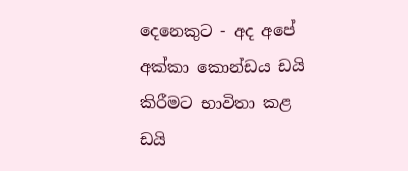දෙනෙකුට - අද අපේ අක්කා කොන්ඩය ඩයි කිරීමට භාවිතා කළ ඩයි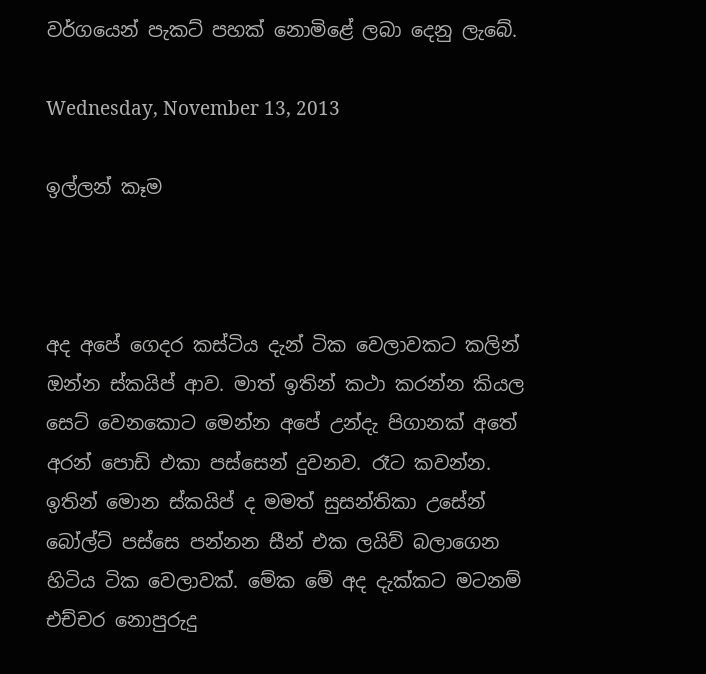වර්ගයෙන් පැකට් පහක් නොමිළේ ලබා දෙනු ලැබේ.

Wednesday, November 13, 2013

ඉල්ලන් කෑම



අද අපේ ගෙදර කස්ටිය දැන් ටික වෙලාවකට කලින් ඔන්න ස්කයිප් ආව. මාත් ඉතින් කථා කරන්න කියල සෙට් වෙනකොට මෙන්න අපේ උන්දැ පිගානක් අතේ අරන් පොඩි එකා පස්සෙන් දුවනව. රෑට කවන්න. ඉතින් මොන ස්කයිප් ද මමත් සුසන්තිකා උසේන් බෝල්ට් පස්සෙ පන්නන සීන් එක ලයිව් බලාගෙන හිටිය ටික වෙලාවක්. මේක මේ අද දැක්කට මටනම් එච්චර නොපුරුදු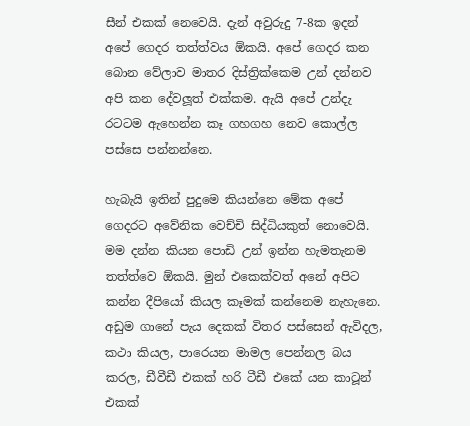සීන් එකක් නෙවෙයි. දැන් අවුරුදු 7-8ක ඉදන් අපේ ගෙදර තත්ත්වය ඕකයි. අපේ ගෙදර කන බොන වේලාව මාතර දිස්ත්‍රික්කෙම උන් දන්නව අපි කන දේවලූත් එක්කම. ඇයි අපේ උන්දැ රටටම ඇහෙන්න කෑ ගහගහ නෙව කොල්ල පස්සෙ පන්නන්නෙ.

හැබැයි ඉතින් පුදුමෙ කියන්නෙ මේක අපේ ගෙදරට අවේනික වෙච්චි සිද්ධියකුත් නොවෙයි. මම දන්න කියන පොඩි උන් ඉන්න හැමතැනම තත්ත්වෙ ඕකයි. මුන් එකෙක්වත් අනේ අපිට කන්න දීපියෝ කියල කෑමක් කන්නෙම නැහැනෙ. අඩුම ගානේ පැය දෙකක් විතර පස්සෙන් ඇවිදල, කථා කියල, පාරෙයන මාමල පෙන්නල බය කරල, ඩීවීඩී එකක් හරි ටීඩී එකේ යන කාටූන් එකක්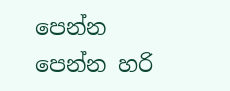පෙන්න පෙන්න හරි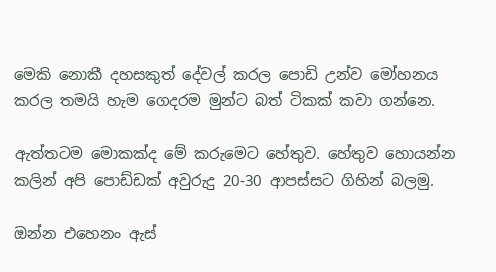මෙකි නොකී දහසකුත් දේවල් කරල පොඩි උන්ව මෝහනය කරල තමයි හැම ගෙදරම මුන්ට බත් ටිකක් කවා ගන්නෙ.

ඇත්තටම මොකක්ද මේ කරුමෙට හේතුව. හේතුව හොයන්න කලින් අපි පොඩ්ඩක් අවුරුදු 20-30 ආපස්සට ගිහින් බලමු.

ඔන්න එහෙනං ඇස්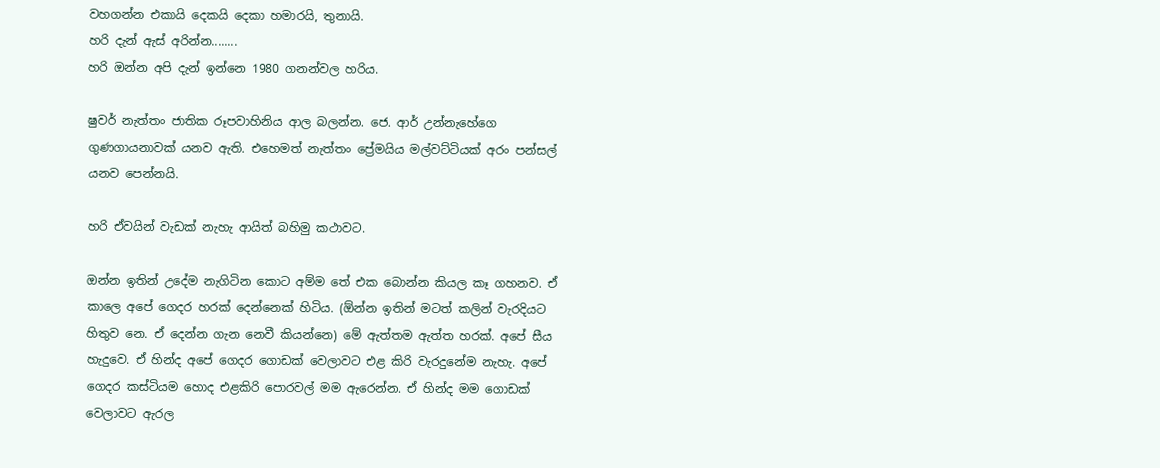වහගන්න එකායි දෙකයි දෙකා හමාරයි, තුනායි.
හරි දැන් ඇස් අරින්න........
හරි ඔන්න අපි දැන් ඉන්නෙ 1980 ගනන්වල හරිය.

ෂුවර් නැත්තං ජාතික රූපවාහිනිය ආල බලන්න. ජෙ. ආර් උන්නැහේගෙ ගුණගායනාවක් යනව ඇති. එහෙමත් නැත්තං ප්‍රේමයිය මල්වට්ටියක් අරං පන්සල් යනව පෙන්නයි.

හරි ඒවයින් වැඩක් නැහැ ආයිත් බහිමු කථාවට.

ඔන්න ඉතින් උදේම නැගිටින කොට අම්ම තේ එක බොන්න කියල කෑ ගහනව. ඒ කාලෙ අපේ ගෙදර හරක් දෙන්නෙක් හිටිය. (ඕන්න ඉතින් මටත් කලින් වැරදියට හිතුව නෙ. ඒ දෙන්න ගැන නෙවී කියන්නෙ) මේ ඇත්තම ඇත්ත හරක්. අපේ සීය හැදුවෙ. ඒ හින්ද අපේ ගෙදර ගොඩක් වෙලාවට එළ කිරි වැරදුනේම නැහැ. අපේ ගෙදර කස්ටියම හොද එළකිරි පොරවල් මම ඇරෙන්න. ඒ හින්ද මම ගොඩක් වෙලාවට ඇරල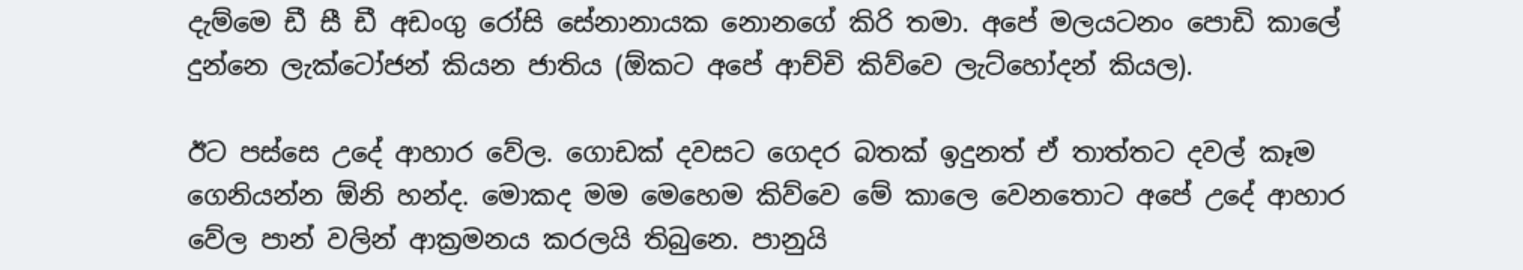දැම්මෙ ඩී සී ඩී අඩංගු රෝසි සේනානායක නොනගේ කිරි තමා. අපේ මලයටනං පොඩි කාලේ දුන්නෙ ලැක්ටෝජන් කියන ජාතිය (ඕකට අපේ ආච්චි කිව්වෙ ලැට්හෝදන් කියල).

ඊට පස්සෙ උදේ ආහාර වේල. ගොඩක් දවසට ගෙදර බතක් ඉදුනත් ඒ තාත්තට දවල් කෑම ගෙනියන්න ඕනි හන්ද. මොකද මම මෙහෙම කිව්වෙ මේ කාලෙ වෙනතොට අපේ උදේ ආහාර වේල පාන් වලින් ආක්‍රමනය කරලයි තිබුනෙ. පානුයි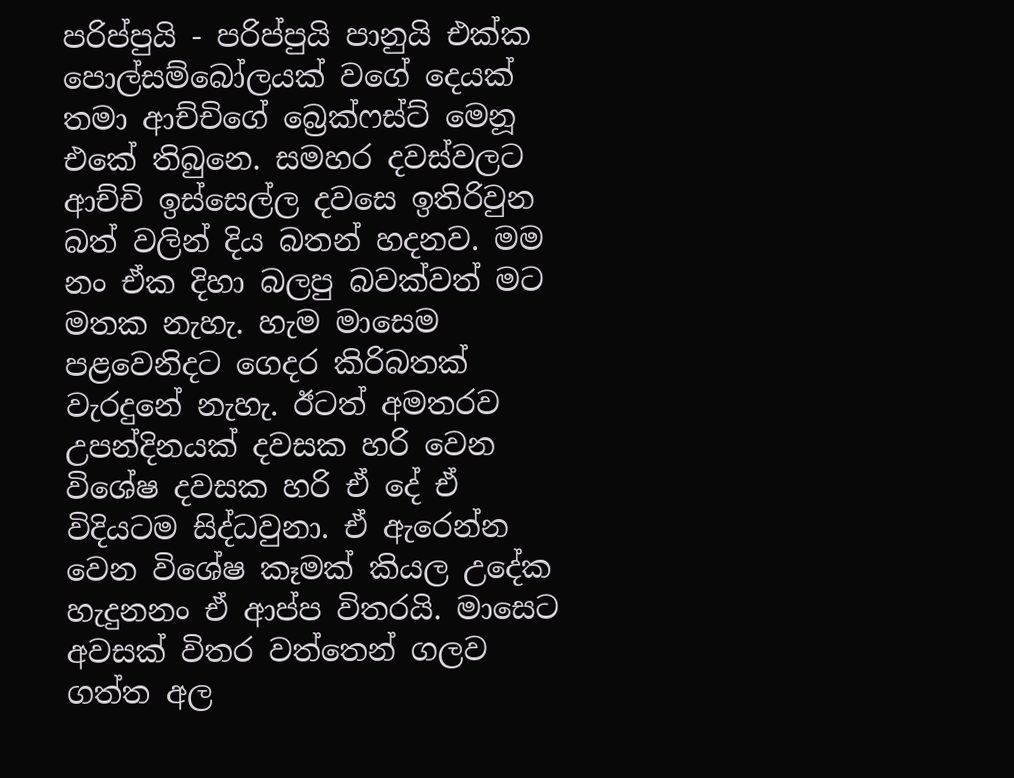පරිප්පුයි - පරිප්පුයි පානුයි එක්ක පොල්සම්බෝලයක් වගේ දෙයක් තමා ආච්චිගේ බ්‍රෙක්ෆස්ට් මෙනූ එකේ තිබුනෙ. සමහර දවස්වලට ආච්චි ඉස්සෙල්ල දවසෙ ඉතිරිවුන බත් වලින් දිය බතන් හදනව. මම නං ඒක දිහා බලපු බවක්වත් මට මතක නැහැ. හැම මාසෙම පළවෙනිදට ගෙදර කිරිබතක් වැරදුනේ නැහැ. ඊටත් අමතරව උපන්දිනයක් දවසක හරි වෙන විශේෂ දවසක හරි ඒ දේ ඒ විදියටම සිද්ධවුනා. ඒ ඇරෙන්න වෙන විශේෂ කෑමක් කියල උදේක හැදුනනං ඒ ආප්ප විතරයි. මාසෙට අවසක් විතර වත්තෙන් ගලව ගත්ත අල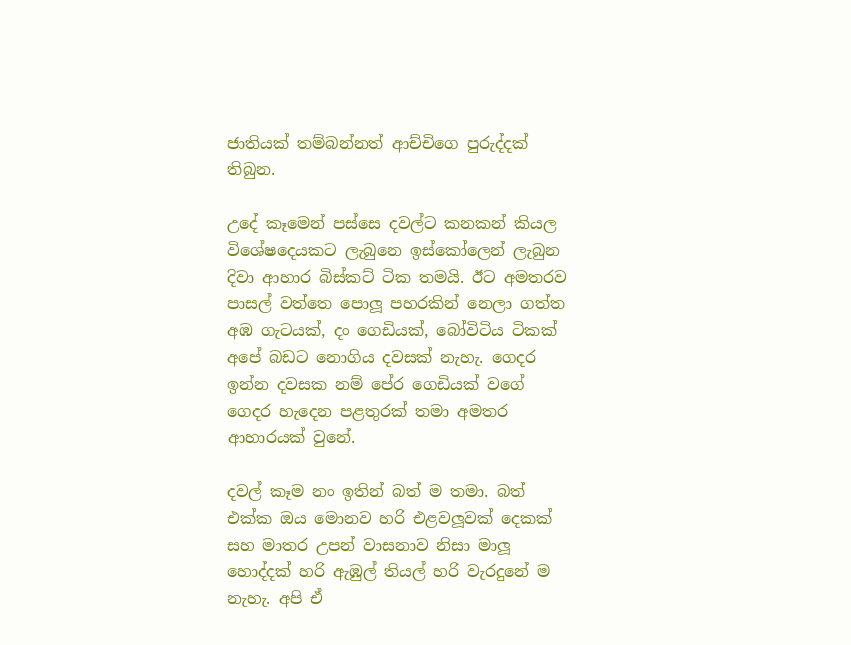ජාතියක් තම්බන්නත් ආච්චිගෙ පුරුද්දක් තිබුන.

උදේ කෑමෙන් පස්සෙ දවල්ට කනකන් කියල විශේෂදෙයකට ලැබුනෙ ඉස්කෝලෙන් ලැබුන දිවා ආහාර බිස්කට් ටික තමයි. ඊට අමතරව පාසල් වත්තෙ පොලූ පහරකින් නෙලා ගත්ත අඹ ගැටයක්, දං ගෙඩියක්, බෝවිටිය ටිකක් අපේ බඩට නොගිය දවසක් නැහැ. ගෙදර ඉන්න දවසක නම් පේර ගෙඩියක් වගේ ගෙදර හැදෙන පළතුරක් තමා අමතර ආහාරයක් වුනේ.

දවල් කෑම නං ඉතින් බත් ම තමා. බත් එක්ක ඔය මොනව හරි එළවලූවක් දෙකක් සහ මාතර උපන් වාසනාව නිසා මාලූ හොද්දක් හරි ඇඹුල් තියල් හරි වැරදුනේ ම නැහැ. අපි ඒ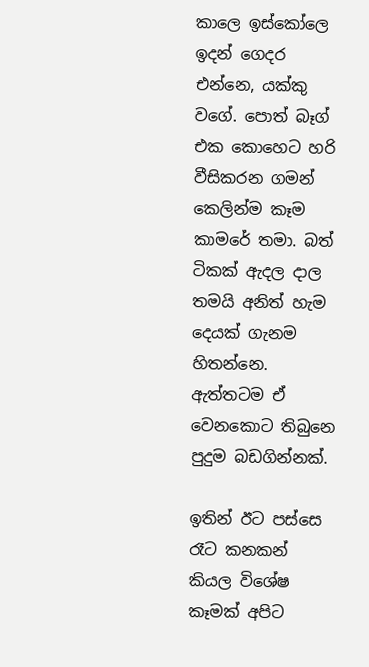කාලෙ ඉස්කෝලෙ ඉදන් ගෙදර එන්නෙ, යක්කු වගේ. පොත් බෑග් එක කොහෙට හරි වීසිකරන ගමන් කෙලින්ම කෑම කාමරේ තමා. බත් ටිකක් ඇදල දාල තමයි අනිත් හැම දෙයක් ගැනම හිතන්නෙ. ඇත්තටම ඒ වෙනකොට තිබුනෙ පුදුම බඩගින්නක්.

ඉතින් ඊට පස්සෙ රෑට කනකන් කියල විශේෂ කෑමක් අපිට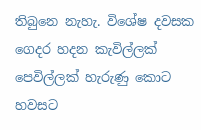තිබුනෙ නැහැ. විශේෂ දවසක ගෙදර හදන කැවිල්ලක් පෙවිල්ලක් හැරුණු කොට හවසට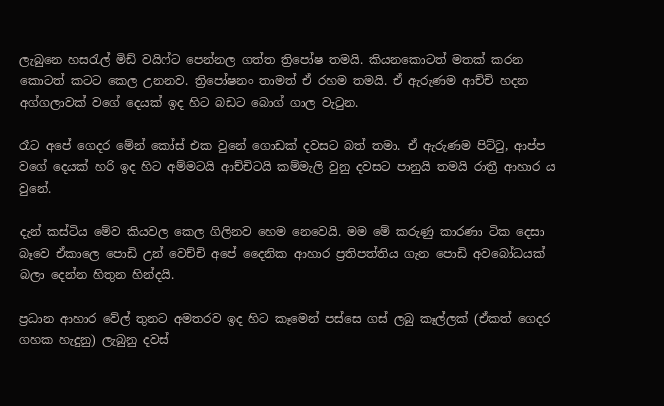ලැබුනෙ හසරැල් මිඩ් වයිෆ්ට පෙන්නල ගත්ත ත්‍රිපෝෂ තමයි. කියනකොටත් මතක් කරන කොටත් කටට කෙල උනනව. ත්‍රිපෝෂනං තාමත් ඒ රහම තමයි. ඒ ඇරුණම ආච්චි හදන අග්ගලාවක් වගේ දෙයක් ඉද හිට බඩට බොග් ගාල වැටුන.

රෑට අපේ ගෙදර මේන් කෝස් එක වුනේ ගොඩක් දවසට බත් තමා. ඒ ඇරුණම පිට්ටු, ආප්ප වගේ දෙයක් හරි ඉද හිට අම්මටයි ආච්චිටයි කම්මැලි වුනු දවසට පානුයි තමයි රාත්‍රී ආහාර ය වුනේ.

දැන් කස්ටිය මේව කියවල කෙල ගිලිනව හෙම නෙවෙයි. මම මේ කරුණු කාරණා ටික දෙසා බෑවෙ ඒකාලෙ පොඩි උන් වෙච්චි අපේ දෛනික ආහාර ප්‍රතිපත්තිය ගැන පොඩි අවබෝධයක් බලා දෙන්න හිතුන හින්දයි.

ප්‍රධාන ආහාර වේල් තුනට අමතරව ඉද හිට කෑමෙන් පස්සෙ ගස් ලබු කෑල්ලක් (ඒකත් ගෙදර ගහක හැදුනු) ලැබුනු දවස්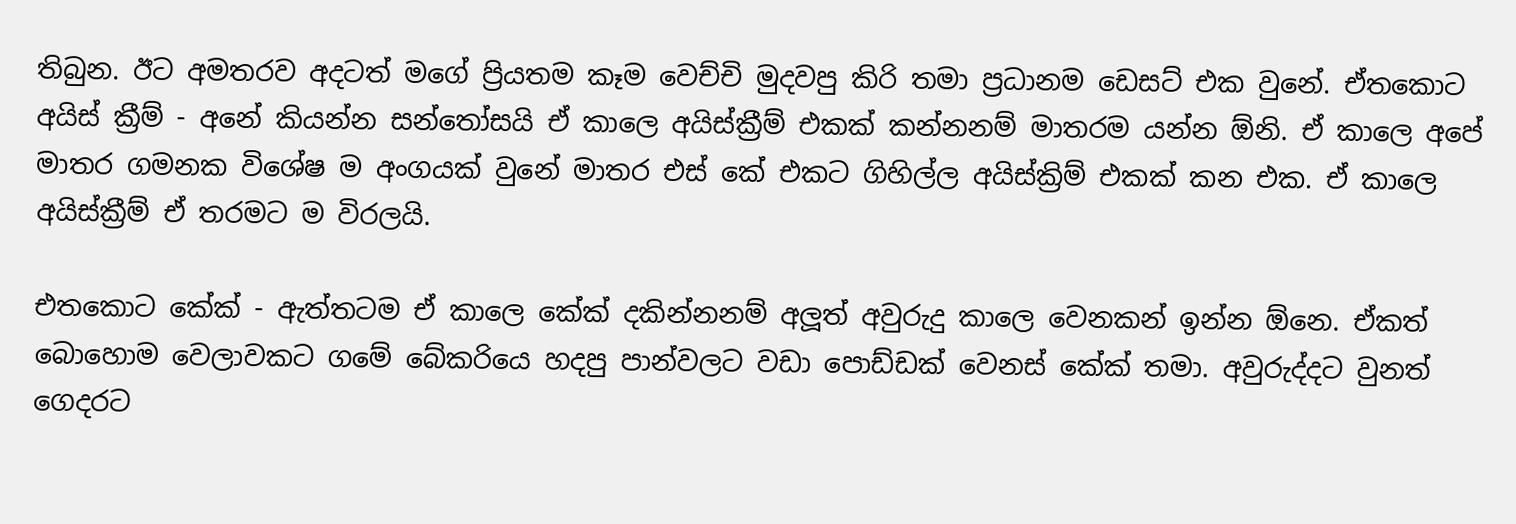තිබුන. ඊට අමතරව අදටත් මගේ ප්‍රියතම කෑම වෙච්චි මුදවපු කිරි තමා ප්‍රධානම ඩෙසට් එක වුනේ. ඒතකොට අයිස් ක්‍රීම් - අනේ කියන්න සන්තෝසයි ඒ කාලෙ අයිස්ක්‍රීම් එකක් කන්නනම් මාතරම යන්න ඕනි. ඒ කාලෙ අපේ මාතර ගමනක විශේෂ ම අංගයක් වුනේ මාතර එස් කේ එකට ගිහිල්ල අයිස්ක්‍රිම් එකක් කන එක. ඒ කාලෙ අයිස්ක්‍රීම් ඒ තරමට ම විරලයි.

එතකොට කේක් - ඇත්තටම ඒ කාලෙ කේක් දකින්නනම් අලූත් අවුරුදු කාලෙ වෙනකන් ඉන්න ඕනෙ. ඒකත් බොහොම වෙලාවකට ගමේ බේකරියෙ හදපු පාන්වලට වඩා පොඩ්ඩක් වෙනස් කේක් තමා. අවුරුද්දට වුනත් ගෙදරට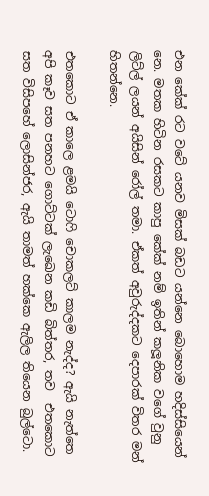එන කේක් රට වටේ යනව මිසක් බඩට යන්නෙ බොහොම හදිස්සියෙන් නෙ. මතක හිටින රසකට කාපු කේක් නම් ඉතින් කලූනික වගේ වුනු ලිට්ල් ලයන් අයිසින් රෝල් තමා. ඒකත් අවුරුද්දකට දෙපාරක් විතර මන් හිතන්නෙ.

එතකොට ඒ කාලෙ ළමයි ටොෆි චොකලට් කාලම නැද්ද? ඇයි නැත්තෙ අපි කෑව සත පනහට ගොට්ටක් ලැඛෙන කඩි බිත්තර, තව  එතකොට සත විසිපහේ ලොසින්ජර, ඇයි තාමත් හක්කෙ ඇලිල තියෙන බුල්ටො.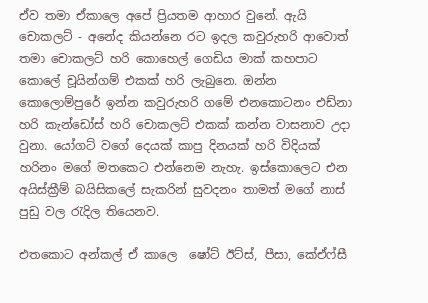ඒව තමා ඒකාලෙ අපේ ප්‍රියතම ආහාර වුනේ. ඇයි චොකලට් - අනේද කියන්නෙ රට ඉදල කවුරුහරි ආවොත් තමා චොකලට් හරි කොහෙල් ගෙඩිය මාක් කහපාට කොලේ චූයින්ගම් එකක් හරි ලැබුනෙ. ඔන්න කොලොම්පුරේ ඉන්න කවුරුහරි ගමේ එනකොටනං එඩ්නා හරි කැන්ඩෝස් හරි චොකලට් එකක් කන්න වාසනාව උදා වුනා. යෝගට් වගේ දෙයක් කාපු දිනයක් හරි විදියක් හරිනං මගේ මතකෙට එන්නෙම නැහැ. ඉස්කොලෙට එන අයිස්ක්‍රීම් බයිසිකලේ සැකරින් සුවදනං තාමත් මගේ නාස් පුඩු වල රැදිල තියෙනව.

එතකොට අන්කල් ඒ කාලෙ  ෂෝට් ඊට්ස්, පීසා, කේඒෆ්සී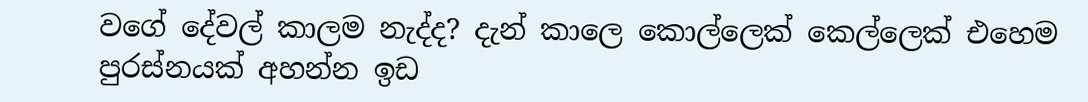වගේ දේවල් කාලම නැද්ද? දැන් කාලෙ කොල්ලෙක් කෙල්ලෙක් එහෙම පුරස්නයක් අහන්න ඉඩ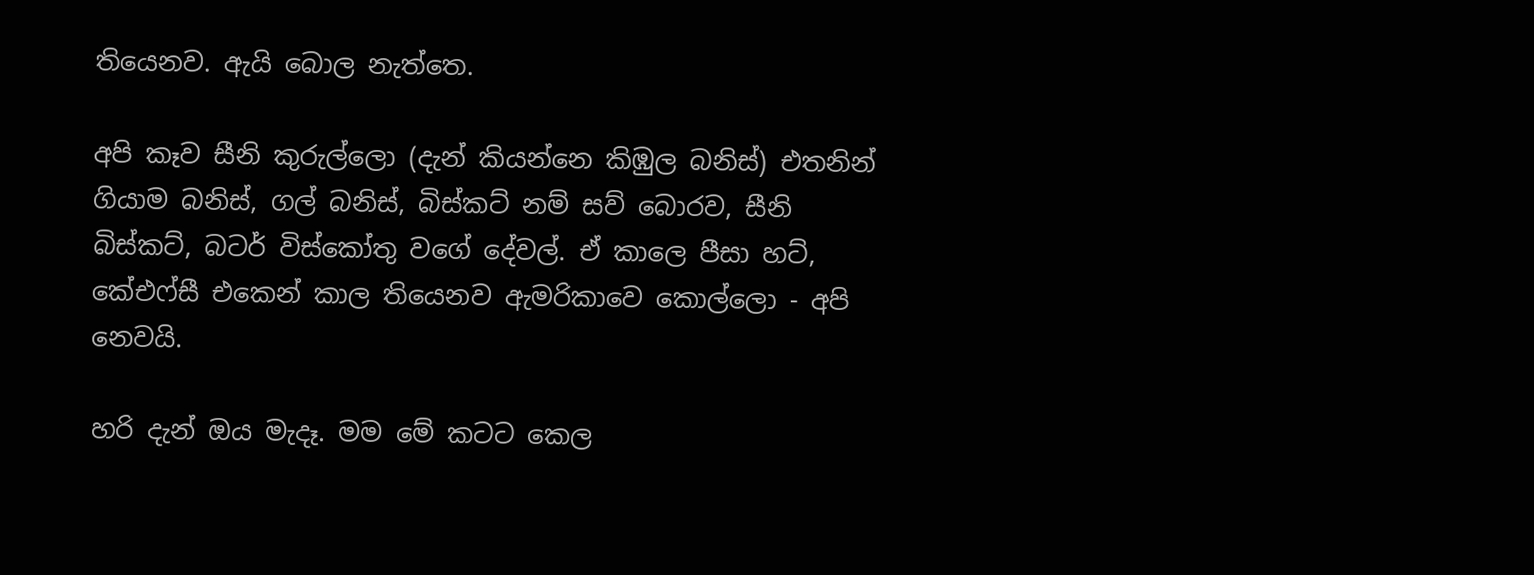තියෙනව. ඇයි බොල නැත්තෙ.

අපි කෑව සීනි කුරුල්ලො (දැන් කියන්නෙ කිඹුල බනිස්) එතනින් ගියාම බනිස්, ගල් බනිස්, බිස්කට් නම් සව් බොරව, සීනි බිස්කට්, බටර් විස්කෝතු වගේ දේවල්. ඒ කාලෙ පීසා හට්, කේඑෆ්සී එකෙන් කාල තියෙනව ඇමරිකාවෙ කොල්ලො - අපි නෙවයි.

හරි දැන් ඔය මැදෑ. මම මේ කටට කෙල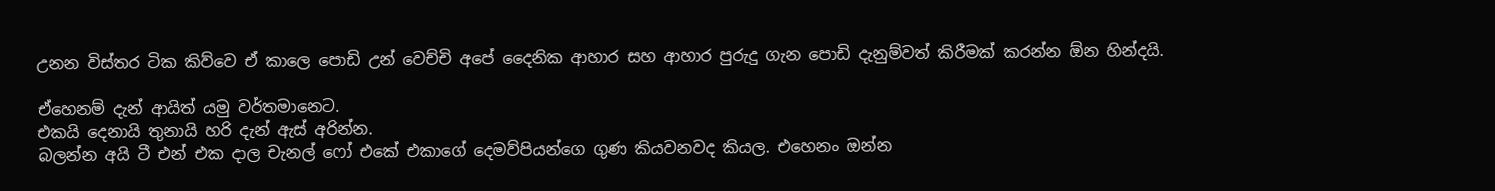උනන විස්තර ටික කිව්වෙ ඒ කාලෙ පොඩි උන් වෙච්චි අපේ දෛනික ආහාර සහ ආහාර පුරුදු ගැන පොඩි දැනුම්වත් කිරීමක් කරන්න ඕන හින්දයි.

ඒහෙනම් දැන් ආයිත් යමු වර්තමානෙට.
එකයි දෙනායි තුනායි හරි දැන් ඇස් අරින්න.
බලන්න අයි ටී එන් එක දාල චැනල් ෆෝ එකේ එකාගේ දෙමව්පියන්ගෙ ගුණ කියවනවද කියල. එහෙනං ඔන්න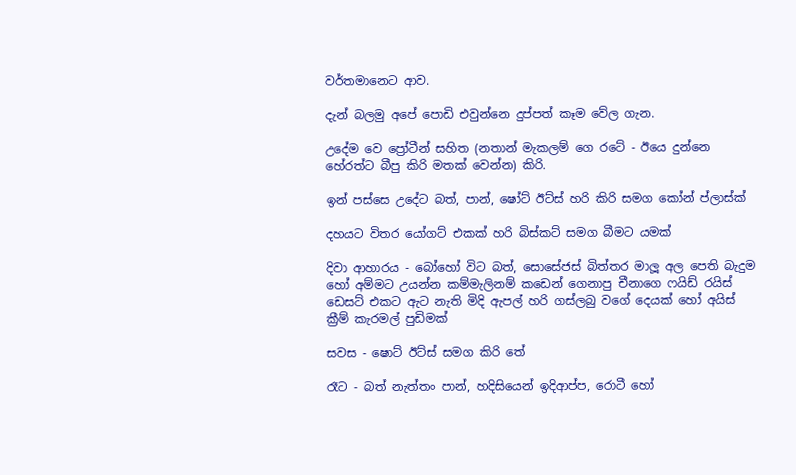වර්තමානෙට ආව.

දැන් බලමු අපේ පොඩි එවුන්නෙ දුප්පත් කෑම වේල ගැන.

උදේම වෙ ප්‍රෝටීන් සහිත (නතාන් මැකලම් ගෙ රටේ - ඊයෙ දුන්නෙ හේරත්ට බීපු කිරි මතක් වෙන්න) කිරි.

ඉන් පස්සෙ උදේට බත්, පාන්, ෂෝට් ඊට්ස් හරි කිරි සමග කෝන් ප්ලාස්ක්

දහයට විතර යෝගට් එකක් හරි බිස්කට් සමග බීමට යමක්

දිවා ආහාරය - බෝහෝ විට බත්, සොසේජස් බිත්තර මාලූ අල පෙති බැදුම හෝ අම්මට උයන්න කම්මැලිනම් කඩෙන් ගෙනාපු චීනාගෙ ෆයිඩ් රයිස් ඩෙසට් එකට ඇට නැති මිදි ඇපල් හරි ගස්ලබු වගේ දෙයක් හෝ අයිස් ක්‍රීම් කැරමල් පුඩිමක්

සවස - ෂොට් ඊට්ස් සමග කිරි තේ

රෑට - බත් නැත්තං පාන්, හදිසියෙන් ඉදිආප්ප, රොටී හෝ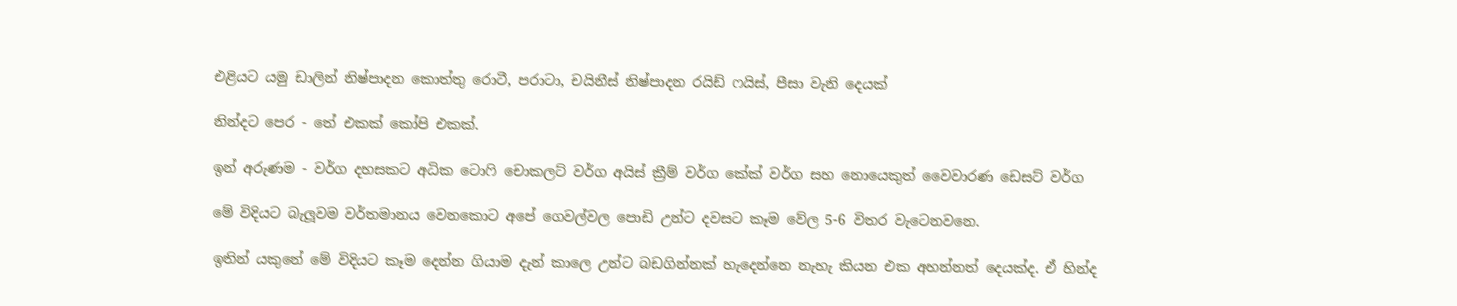එළියට යමු ඩාලින් නිෂ්පාදන කොත්තු රොටී, පරාටා, චයිනීස් නිෂ්පාදන රයිඩ් ෆයිස්, පීසා වැනි දෙයක්

නින්දට පෙර - තේ එකක් කෝපි එකක්.

ඉන් අරුණම - වර්ග දහසකට අධික ටොෆි චොකලට් වර්ග අයිස් ක්‍රීම් වර්ග කේක් වර්ග සහ නොයෙකුත් වෛවාරණ ඩෙසට් වර්ග

මේ විදියට බැලූවම වර්තමානය වෙනකොට අපේ ගෙවල්වල පොඩි උන්ට දවසට කෑම වේල 5-6 විතර වැටෙනවනෙ.

ඉතින් යකුනේ මේ විදියට කෑම දෙන්න ගියාම දැන් කාලෙ උන්ට බඩගින්නක් හැදෙන්නෙ නැහැ කියන එක අහන්නත් දෙයක්ද. ඒ හින්ද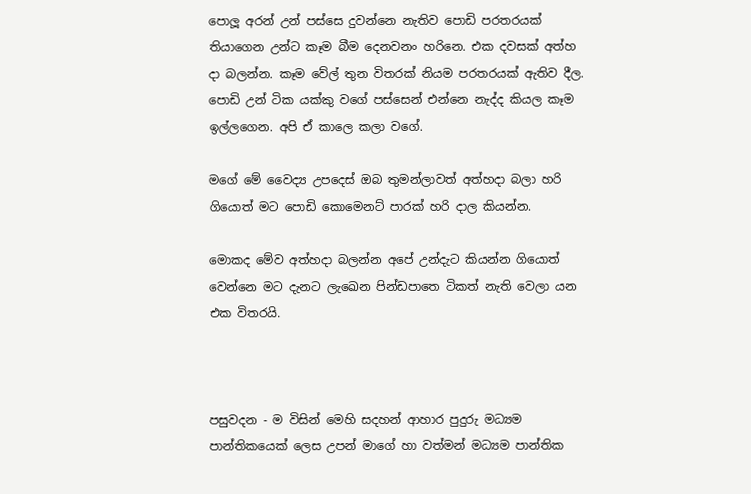පොලූ අරන් උන් පස්සෙ දුවන්නෙ නැතිව පොඩි පරතරයක් තියාගෙන උන්ට කෑම බීම දෙනවනං හරිනෙ. එක දවසක් අත්හ දා බලන්න. කෑම වේල් තුන විතරක් නියම පරතරයක් ඇතිව දීල. පොඩි උන් ටික යක්කු වගේ පස්සෙන් එන්නෙ නැද්ද කියල කෑම ඉල්ලගෙන. අපි ඒ කාලෙ කලා වගේ.

මගේ මේ වෛද්‍ය උපදෙස් ඔබ තුමන්ලාවත් අත්හදා බලා හරි ගියොත් මට පොඩි කොමෙනට් පාරක් හරි දාල කියන්න.

මොකද මේව අත්හදා බලන්න අපේ උන්දැට කියන්න ගියොත් වෙන්නෙ මට දැනට ලැඛෙන පින්ඩපාතෙ ටිකත් නැති වෙලා යන එක විතරයි.



පසුවදන - ම විසින් මෙහි සදහන් ආහාර පුදුරු මධ්‍යම පාන්තිකයෙක් ලෙස උපන් මාගේ හා වත්මන් මධ්‍යම පාන්තික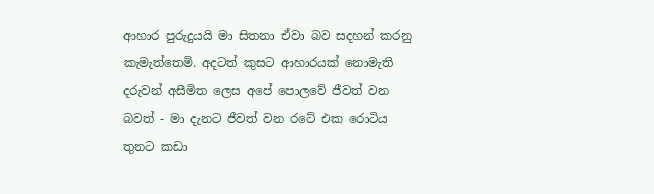ආහාර පුරුදුයයි මා සිතනා ඒවා බව සදහන් කරනු කැමැත්තෙමි. අදටත් කුසට ආහාරයක් නොමැති දරුවන් අසීමිත ලෙස අපේ පොලවේ ජීවත් වන බවත් - මා දැනට ජීවත් වන රටේ එක රොටිය තුනට කඩා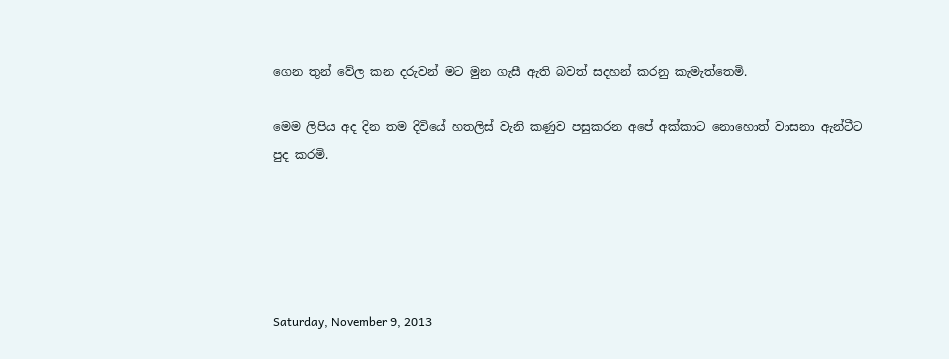ගෙන තුන් වේල කන දරුවන් මට මුන ගැසී ඇති බවත් සදහන් කරනු කැමැත්තෙමි.

මෙම ලිපිය අද දින තම දිවියේ හතලිස් වැනි කණුව පසුකරන අපේ අක්කාට නොහොත් වාසනා ඇන්ටීට පුද කරමි.





Saturday, November 9, 2013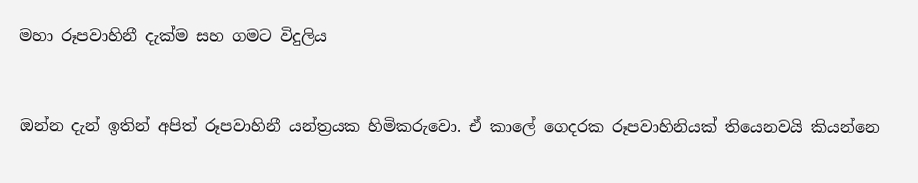මහා රූපවාහිනී දැක්ම සහ ගමට විදුලිය


ඔන්න දැන් ඉතින් අපිත් රූපවාහිනී යන්ත්‍රයක හිමිකරුවො. ඒ කාලේ ගෙදරක රූපවාහිනියක් තියෙනවයි කියන්නෙ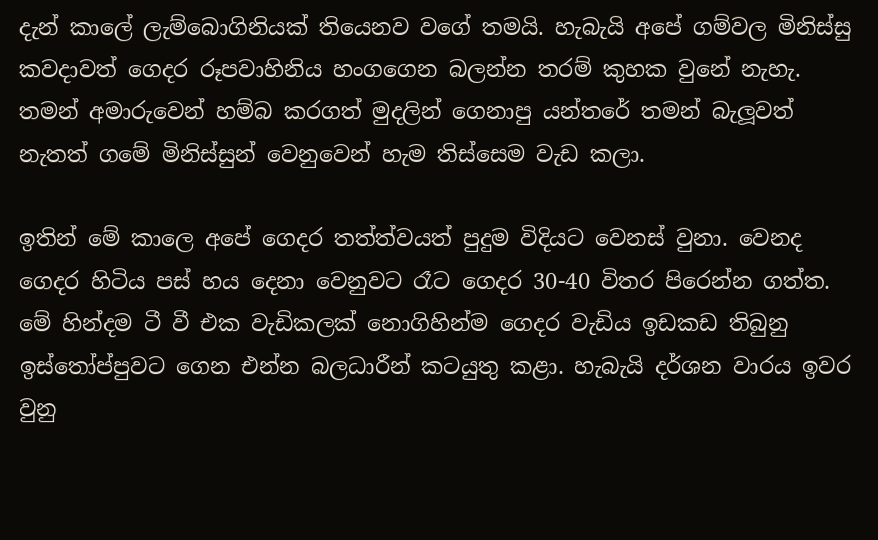දැන් කාලේ ලැම්බොගිනියක් තියෙනව වගේ තමයි. හැබැයි අපේ ගම්වල මිනිස්සු කවදාවත් ගෙදර රූපවාහිනිය හංගගෙන බලන්න තරම් කුහක වුනේ නැහැ. තමන් අමාරුවෙන් හම්බ කරගත් මුදලින් ගෙනාපු යන්තරේ තමන් බැලූවත් නැතත් ගමේ මිනිස්සුන් වෙනුවෙන් හැම තිස්සෙම වැඩ කලා.

ඉතින් මේ කාලෙ අපේ ගෙදර තත්ත්වයත් පුදුම විදියට වෙනස් වුනා. වෙනද ගෙදර හිටිය පස් හය දෙනා වෙනුවට රෑට ගෙදර 30-40 විතර පිරෙන්න ගත්ත. මේ හින්දම ටී වී එක වැඩිකලක් නොගිහින්ම ගෙදර වැඩිය ඉඩකඩ තිබුනු ඉස්තෝප්පුවට ගෙන එන්න බලධාරීන් කටයුතු කළා. හැබැයි දර්ශන වාරය ඉවර වුනු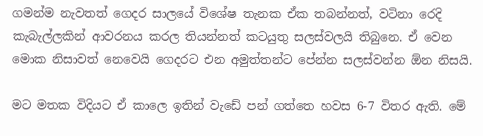ගමන්ම නැවතත් ගෙදර සාලයේ විශේෂ තැනක ඒක තබන්නත්, වටිනා රෙදි කැබැල්ලකින් ආවරනය කරල තියන්නත් කටයුතු සලස්වලයි තිබුනෙ. ඒ වෙන මොක නිසාවත් නෙවෙයි ගෙදරට එන අමුත්තන්ට පේන්න සලස්වන්න ඕන නිසයි.

මට මතක විදියට ඒ කාලෙ ඉතින් වැඩේ පන් ගත්තෙ හවස 6-7 විතර ඇති. මේ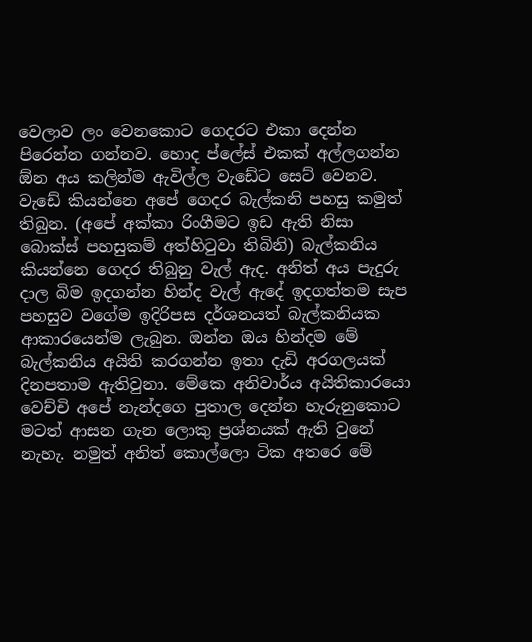වෙලාව ලං වෙනකොට ගෙදරට එකා දෙන්න පිරෙන්න ගන්නව. හොද ප්ලේස් එකක් අල්ලගන්න ඕන අය කලින්ම ඇවිල්ල වැඩේට සෙට් වෙනව. වැඩේ කියන්නෙ අපේ ගෙදර බැල්කනි පහසු කමුත් තිබුන. (අපේ අක්කා රිංගීමට ඉඩ ඇති නිසා බොක්ස් පහසුකම් අත්හිටුවා තිබිනි) බැල්කනිය කියන්නෙ ගෙදර තිබුනු වැල් ඇද. අනිත් අය පැදුරු දාල බිම ඉදගන්න හින්ද වැල් ඇදේ ඉදගත්තම සැප පහසුව වගේම ඉදිරිපස දර්ශනයත් බැල්කනියක ආකාරයෙන්ම ලැබුන. ඔන්න ඔය හින්දම මේ බැල්කනිය අයිති කරගන්න ඉතා දැඩි අරගලයක් දිනපතාම ඇතිවුනා. මේකෙ අනිවාර්ය අයිතිකාරයො වෙච්චි අපේ නැන්දගෙ පුතාල දෙන්න හැරුනුකොට මටත් ආසන ගැන ලොකු ප්‍රශ්නයක් ඇති වුනේ නැහැ. නමුත් අනිත් කොල්ලො ටික අතරෙ මේ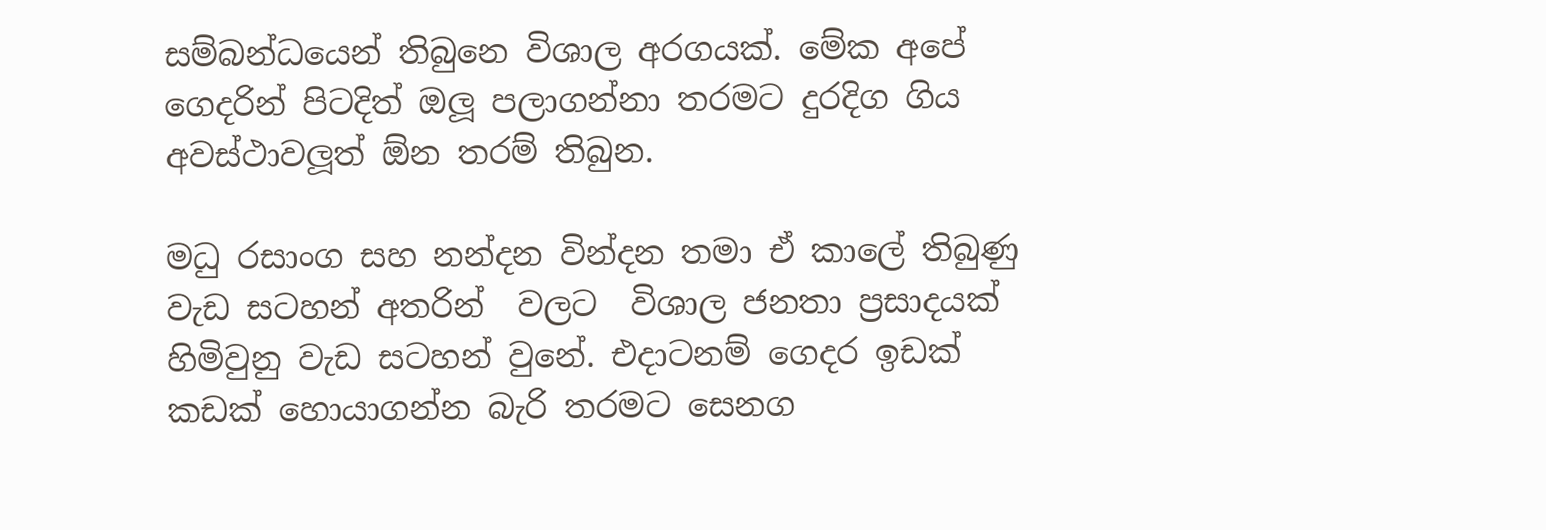සම්බන්ධයෙන් තිබුනෙ විශාල අරගයක්. මේක අපේ ගෙදරින් පිටදිත් ඔලූ පලාගන්නා තරමට දුරදිග ගිය අවස්ථාවලූත් ඕන තරම් තිබුන.

මධු රසාංග සහ නන්දන වින්දන තමා ඒ කාලේ තිබුණු වැඩ සටහන් අතරින්  වලට  විශාල ජනතා ප්‍රසාදයක් හිමිවුනු වැඩ සටහන් වුනේ. එදාටනම් ගෙදර ඉඩක් කඩක් හොයාගන්න බැරි තරමට සෙනග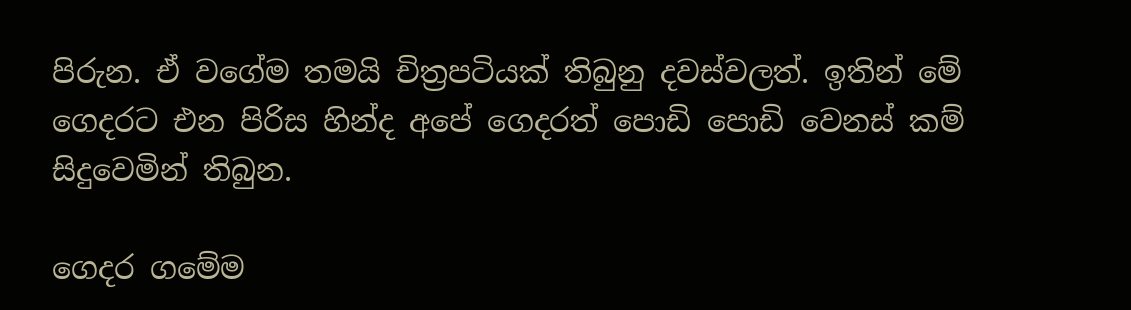පිරුන. ඒ වගේම තමයි චිත්‍රපටියක් තිබුනු දවස්වලත්. ඉතින් මේ ගෙදරට එන පිරිස හින්ද අපේ ගෙදරත් පොඩි පොඩි වෙනස් කම් සිදුවෙමින් තිබුන.

ගෙදර ගමේම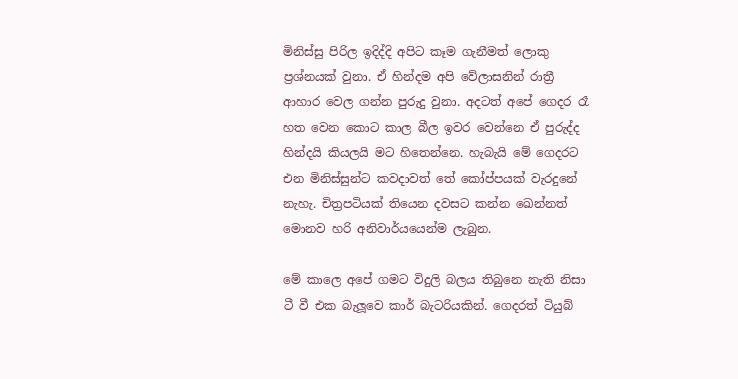මිනිස්සු පිරිල ඉදිද්දි අපිට කෑම ගැනීමත් ලොකු ප්‍රශ්නයක් වුනා. ඒ හින්දම අපි වේලාසනින් රාත්‍රී ආහාර වෙල ගන්න පුරුදු වුනා. අදටත් අපේ ගෙදර රෑ හත වෙන කොට කාල බීල ඉවර වෙන්නෙ ඒ පුරුද්ද හින්දයි කියලයි මට හිතෙන්නෙ. හැබැයි මේ ගෙදරට එන මිනිස්සුන්ට කවදාවත් තේ කෝප්පයක් වැරදුනේ නැහැ. චිත්‍රපටියක් තියෙන දවසට කන්න ඛෙන්නත් මොනව හරි අනිවාර්යයෙන්ම ලැබුන.

මේ කාලෙ අපේ ගමට විදුලි බලය තිබුනෙ නැති නිසා ටී වී එක බැලූවෙ කාර් බැටරියකින්. ගෙදරත් ටියුබ්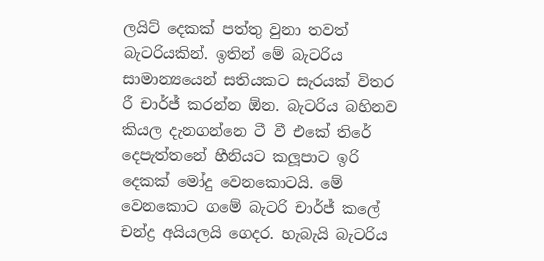ලයිට් දෙකක් පත්තු වුනා තවත් බැටරියකින්. ඉතින් මේ බැටරිය සාමාන්‍යයෙන් සතියකට සැරයක් විතර රී චාර්ජ් කරන්න ඕන. බැටරිය බහිනව කියල දැනගන්නෙ ටී වී එකේ තිරේ දෙපැත්තනේ හීනියට කලූපාට ඉරි දෙකක් මෝදු වෙනකොටයි. මේ වෙනකොට ගමේ බැටරි චාර්ජ් කලේ චන්ද්‍ර අයියලයි ගෙදර. හැබැයි බැටරිය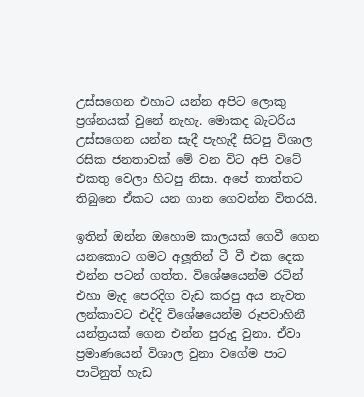උස්සගෙන එහාට යන්න අපිට ලොකු ප්‍රශ්නයක් වුනේ නැහැ. මොකද බැටරිය උස්සගෙන යන්න සැදී පැහැදී සිටපු විශාල රසික ජනතාවක් මේ වන විට අපි වටේ එකතු වෙලා හිටපු නිසා. අපේ තාත්තට තිබුනෙ ඒකට යන ගාන ගෙවන්න විතරයි.

ඉතින් ඔන්න ඔහොම කාලයක් ගෙවී ගෙන යනකොට ගමට අලූතින් ටී වී එක දෙක එන්න පටන් ගත්ත. විශේෂයෙන්ම රටින් එහා මැද පෙරදිග වැඩ කරපු අය නැවත ලන්කාවට එද්දි විශේෂයෙන්ම රූපවාහිනී යන්ත්‍රයක් ගෙන එන්න පුරුදු වුනා. ඒවා ප්‍රමාණයෙන් විශාල වුනා වගේම පාට පාටිනුත් හැඩ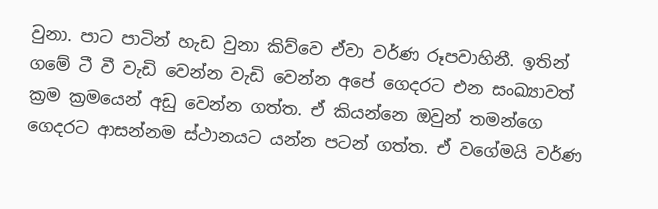වුනා. පාට පාටින් හැඩ වුනා කිව්වෙ ඒවා වර්ණ රූපවාහිනී. ඉතින් ගමේ ටී වී වැඩි වෙන්න වැඩි වෙන්න අපේ ගෙදරට එන සංඛ්‍යාවත් ක්‍රම ක්‍රමයෙන් අඩු වෙන්න ගත්ත. ඒ කියන්නෙ ඔවුන් තමන්ගෙ ගෙදරට ආසන්නම ස්ථානයට යන්න පටන් ගත්ත. ඒ වගේමයි වර්ණ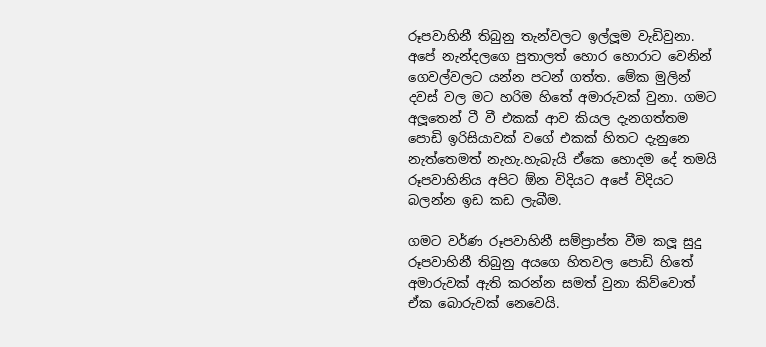රූපවාහිනී තිබුනු තැන්වලට ඉල්ලූම වැඩිවුනා. අපේ නැන්දලගෙ පුතාලත් හොර හොරාට වෙනින් ගෙවල්වලට යන්න පටන් ගත්ත. මේක මුලින් දවස් වල මට හරිම හිතේ අමාරුවක් වුනා. ගමට අලූතෙන් ටී වී එකක් ආව කියල දැනගත්තම පොඩි ඉරිසියාවක් වගේ එකක් හිතට දැනුනෙ නැත්තෙමත් නැහැ.හැබැයි ඒකෙ හොදම දේ තමයි රූපවාහිනිය අපිට ඕන විදියට අපේ විදියට බලන්න ඉඩ කඩ ලැබීම.

ගමට වර්ණ රූපවාහිනී සම්ප්‍රාප්ත වීම කලූ සුදු රූපවාහිනී තිබුනු අයගෙ හිතවල පොඩි හිතේ අමාරුවක් ඇති කරන්න සමත් වුනා කිව්වොත් ඒක බොරුවක් නෙවෙයි.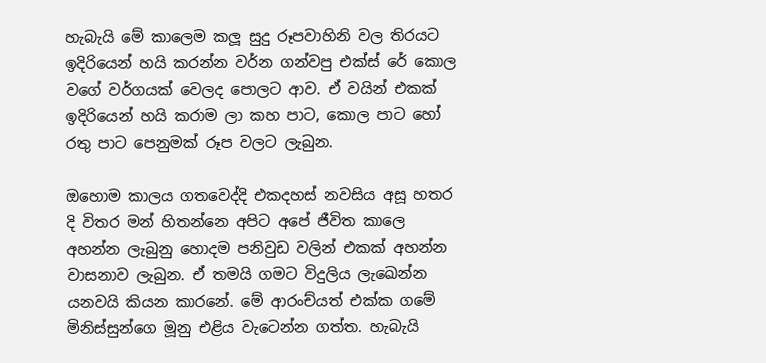හැබැයි මේ කාලෙම කලූ සුදු රූපවාහිනි වල තිරයට ඉදිරියෙන් හයි කරන්න වර්න ගන්වපු එක්ස් රේ කොල වගේ වර්ගයක් වෙලද පොලට ආව. ඒ වයින් එකක් ඉදිරියෙන් හයි කරාම ලා කහ පාට, කොල පාට හෝ රතු පාට පෙනුමක් රූප වලට ලැබුන.

ඔහොම කාලය ගතවෙද්දි එකදහස් නවසිය අසූ හතර දි විතර මන් හිතන්නෙ අපිට අපේ ජීවිත කාලෙ අහන්න ලැබුනු හොදම පනිවුඩ වලින් එකක් අහන්න වාසනාව ලැබුන. ඒ තමයි ගමට විදුලිය ලැඛෙන්න යනවයි කියන කාරනේ. මේ ආරංච්යත් එක්ක ගමේ මිනිස්සුන්ගෙ මූනු එළිය වැටෙන්න ගත්ත. හැබැයි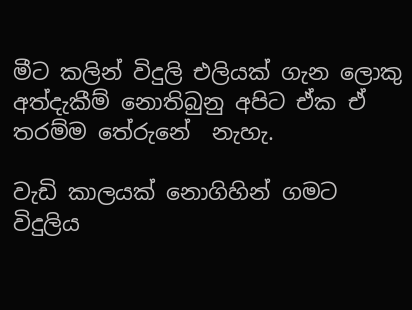මීට කලින් විදුලි එලියක් ගැන ලොකු අත්දැකීම් නොතිබුනු අපිට ඒක ඒ තරම්ම තේරුනේ  නැහැ.

වැඩි කාලයක් නොගිහින් ගමට විදුලිය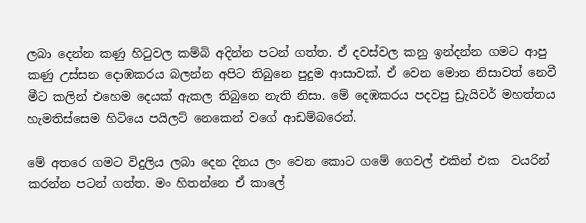ලබා දෙන්න කණු හිටුවල කම්බි අදින්න පටන් ගත්ත. ඒ දවස්වල කනු ඉන්දන්න ගමට ආපු කණු උස්සන දොඹකරය බලන්න අපිට තිබුනෙ පුදුම ආසාවක්. ඒ වෙන මොන නිසාවත් නෙවී මීට කලින් එහෙම දෙයක් ඇකල තිබුනෙ නැති නිසා. මේ දෙඹකරය පදවපු ඩ්‍රැයිවර් මහත්තය හැමතිස්සෙම හිටියෙ පයිලට් නෙකෙන් වගේ ආඩම්බරෙන්.

මේ අතරෙ ගමට විදුලිය ලබා දෙන දිනය ලං වෙන කොට ගමේ ගෙවල් එකින් එක  වයරින් කරන්න පටන් ගත්ත. මං හිතන්නෙ ඒ කාලේ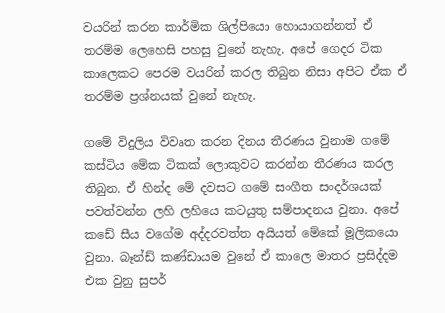වයරින් කරන කාර්මික ශිල්පියො හොයාගන්නත් ඒ තරම්ම ලෙහෙසි පහසු වුනේ නැහැ. අපේ ගෙදර ටික කාලෙකට පෙරම වයරින් කරල තිබුන නිසා අපිට ඒක ඒ තරම්ම ප්‍රශ්නයක් වුනේ නැහැ.

ගමේ විදුලිය විවෘත කරන දිනය තීරණය වුනාම ගමේ කස්ටිය මේක ටිකක් ලොකුවට කරන්න තීරණය කරල තිබුන. ඒ හින්ද මේ දවසට ගමේ සංගීත සංදර්ශයක් පවත්වන්න ලහි ලහියෙ කටයුතු සම්පාදනය වුනා. අපේ කඩේ සීය වගේම අද්දරවත්ත අයියත් මේකේ මූලිකයො වුනා. බෑන්ඩ් කණ්ඩායම වුනේ ඒ කාලෙ මාතර ප්‍රසිද්දම එක වුනු සුපර්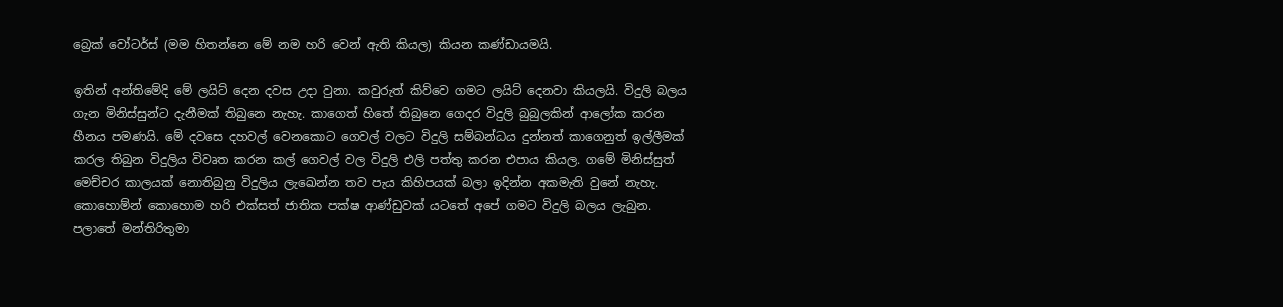බ්‍රෙක් වෝටර්ස් (මම හිතන්නෙ මේ නම හරි වෙන් ඇති කියල) කියන කණ්ඩායමයි.

ඉතින් අන්තිමේදි මේ ලයිට් දෙන දවස උදා වුනා. කවුරුත් කිව්වෙ ගමට ලයිට් දෙනවා කියලයි. විදුලි බලය ගැන මිනිස්සුන්ට දැනීමක් තිබුනෙ නැහැ. කාගෙත් හිතේ තිබුනෙ ගෙදර විදුලි බුබුලකින් ආලෝක කරන හීනය පමණයි. මේ දවසෙ දහවල් වෙනකොට ගෙවල් වලට විදුලි සම්බන්ධය දුන්නත් කාගෙනුත් ඉල්ලීමක් කරල තිබුන විදුලිය විවෘත කරන කල් ගෙවල් වල විදුලි එලි පත්තු කරන එපාය කියල. ගමේ මිනිස්සුත් මෙච්චර කාලයක් නොතිබුනු විදුලිය ලැඛෙන්න තව පැය කිහිපයක් බලා ඉදින්න අකමැති වුනේ නැහැ. කොහොම්න් කොහොම හරි එක්සත් ජාතික පක්ෂ ආණ්ඩුවක් යටතේ අපේ ගමට විදුලි බලය ලැබුන. පලාතේ මන්තිරිතුමා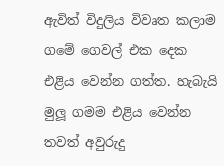ඇවිත් විදුලිය විවෘත කලාම ගමේ ගෙවල් එක දෙක එළිය වෙන්න ගත්ත. හැබැයි මුලූ ගමම එළිය වෙන්න තවත් අවුරුදු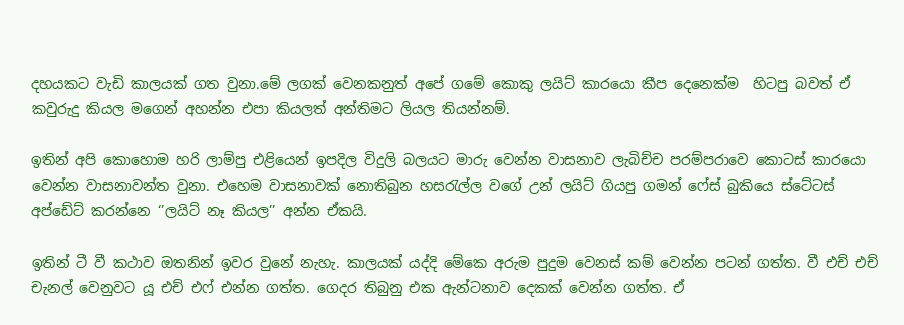දහයකට වැඩි කාලයක් ගත වුනා.මේ ලගක් වෙනකනුත් අපේ ගමේ කොකු ලයිට් කාරයො කීප දෙනෙක්ම  හිටපු බවත් ඒ කවුරුදු කියල මගෙන් අහන්න එපා කියලත් අන්තිමට ලියල තියන්නම්.

ඉතින් අපි කොහොම හරි ලාම්පු එළියෙන් ඉපදිල විදුලි බලයට මාරු වෙන්න වාසනාව ලැබිච්ච පරම්පරාවෙ කොටස් කාරයො වෙන්න වාසනාවන්ත වුනා. එහෙම වාසනාවක් නොතිබුන හසරැල්ල වගේ උන් ලයිට් ගියපු ගමන් ෆේස් බුකියෙ ස්ටේටස් අප්ඩේට් කරන්නෙ ‘’ලයිට් නෑ කියල’’ අන්න ඒකයි.

ඉතින් ටී වී කථාව ඔතනින් ඉවර වුනේ නැහැ. කාලයක් යද්දි මේකෙ අරුම පුදුම වෙනස් කම් වෙන්න පටන් ගත්ත. වී එච් එච් චැනල් වෙනුවට යූ එච් එෆ් එන්න ගත්ත. ගෙදර තිබුනු එක ඇන්ටනාව දෙකක් වෙන්න ගත්ත. ඒ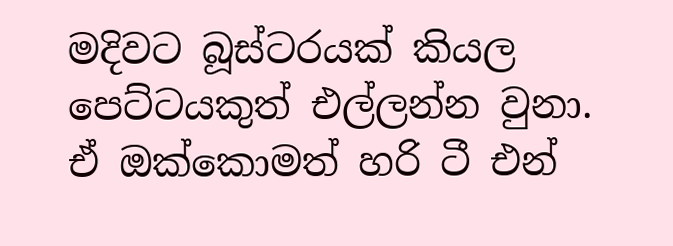මදිවට බූස්ටරයක් කියල පෙට්ටයකුත් එල්ලන්න වුනා. ඒ ඔක්කොමත් හරි ටී එන්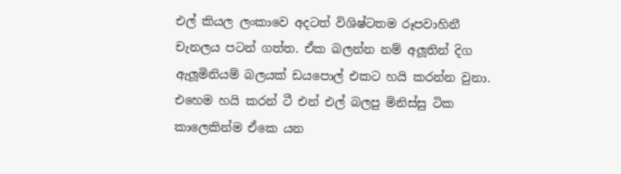එල් කියල ලංකාවෙ අදටත් විශිෂ්ටතම රූපවාහිනී චැනලය පටන් ගත්ත. ඒක බලන්න නම් අලූතින් දිග ඇලූමිනියම් බලයක් ඩයපොල් එකට හයි කරන්න වුනා. එහෙම හයි කරන් ටී එන් එල් බලපු මිනිස්සු ටික කාලෙකින්ම ඒකෙ යන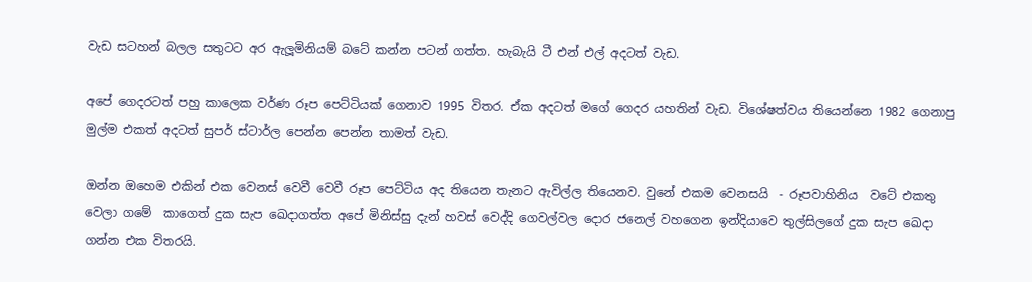වැඩ සටහන් බලල සතුටට අර ඇලූමිනියම් බටේ කන්න පටන් ගත්ත. හැබැයි ටී එන් එල් අදටත් වැඩ.

අපේ ගෙදරටත් පහු කාලෙක වර්ණ රූප පෙට්ටියක් ගෙනාව 1995 විතර. ඒක අදටත් මගේ ගෙදර යහතින් වැඩ. විශේෂත්වය තියෙන්නෙ 1982 ගෙනාපු මුල්ම එකත් අදටත් සුපර් ස්ටාර්ල පෙන්න පෙන්න තාමත් වැඩ.

ඔන්න ඔහෙම එකින් එක වෙනස් වෙවී වෙවී රූප පෙට්ටිය අද තියෙන තැනට ඇවිල්ල තියෙනව. වුනේ එකම වෙනසයි  - රූපවාහිනිය  වටේ එකතු වෙලා ගමේ  කාගෙත් දුක සැප ඛෙදාගත්ත අපේ මිනිස්සු දැන් හවස් වෙද්දි ගෙවල්වල දොර ජනෙල් වහගෙන ඉන්දියාවෙ තුල්සිලගේ දුක සැප ඛෙදා ගන්න එක විතරයි.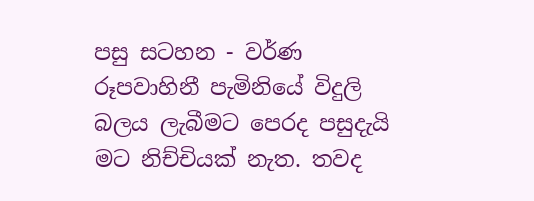පසු සටහන - වර්ණ රූපවාහිනී පැමිනියේ විදුලි බලය ලැබීමට පෙරද පසුදැයි මට නිච්චියක් නැත. තවද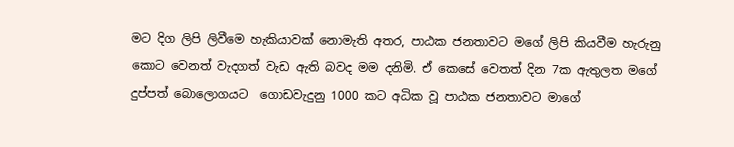මට දිග ලිපි ලිවීමෙ හැකියාවක් නොමැති අතර, පාඨක ජනතාවට මගේ ලිපි කියවීම හැරුනු කොට වෙනත් වැදගත් වැඩ ඇති බවද මම දනිමි. ඒ කෙසේ වෙතත් දින 7ක ඇතුලත මගේ දුප්පත් බොලොගයට  ගොඩවැදුනු 1000 කට අධික වූ පාඨක ජනතාවට මාගේ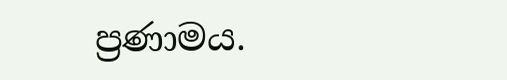ප්‍රණාමය.